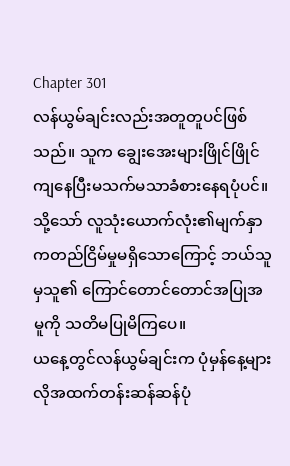Chapter 301
လန်ယွမ်ချင်းလည်းအတူတူပင်ဖြစ်သည်။ သူက ချွေးအေးများဖြိုင်ဖြိုင်ကျနေပြီးမသက်မသာခံစားနေရပုံပင်။ သို့သော် လူသုံးယောက်လုံး၏မျက်နှာကတည်ငြိမ်မှုမရှိသောကြောင့် ဘယ်သူမှသူ၏ ကြောင်တောင်တောင်အပြုအမူကို သတိမပြုမိကြပေ။
ယနေ့တွင်လန်ယွမ်ချင်းက ပုံမှန်နေ့များလိုအထက်တန်းဆန်ဆန်ပုံ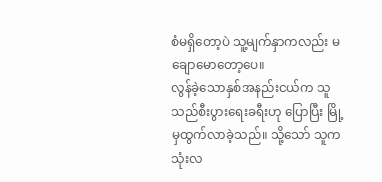စံမရှိတော့ပဲ သူ့မျက်နှာကလည်း မချောမောတော့ပေ။
လွန်ခဲ့သောနှစ်အနည်းငယ်က သူသည်စီးပွားရေးခရီးဟု ပြောပြီး မြို့မှထွက်လာခဲ့သည်။ သို့သော် သူကသုံးလ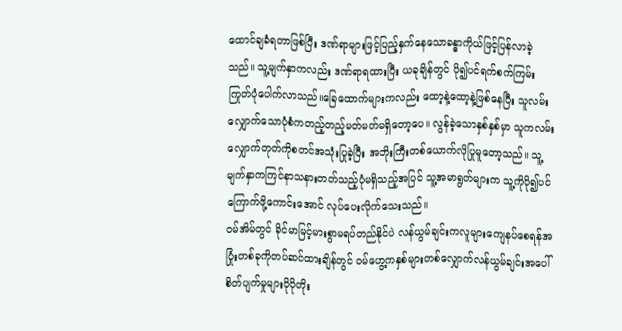ထောင်ချခံရတာဖြစ်ပြီး ဒဏ်ရာများဖြင့်ပြည့်နှက်နေသောခန္ဓာကိုယ်ဖြင့်ပြန်လာခဲ့သည်။ သူ့မျက်နှာကလည်း ဒဏ်ရာရထားပြီး ယခုချိန်တွင် ပို၍ပင်ရက်စက်ကြမ်းကြုတ်ပုံပေါက်လာသည်။ခြေထောက်များကလည်း ထော့နဲ့ထော့နဲ့ဖြစ်နေပြီး သူလမ်းလျှောက်သောပုံစံကတည့်တည့်မတ်မတ်မရှိတော့ပေ။ လွန်ခဲ့သောနှစ်နှစ်မှာ သူကလမ်းလျှောက်တုတ်ကိုစတင်အသုံးပြုခဲ့ပြီး အဘိုးကြီးတစ်ယောက်လိုပြုမူတော့သည်။ သူ့မျက်နှာကကြင်နာသနားတတ်သည့်ပုံမရှိသည့်အပြင် သူ့အမာရွတ်များက သူ့ကိုပို၍ပင်ကြောက်ဖို့ကောင်းအောင် လုပ်ပေးလိုက်သေးသည်။
ဝမ်အိမ်တွင် ခိုင်မာမြင့်မားစွာမရပ်တည်နိုင်ပဲ လန်ယွမ်ချင်းကလူများကျေနပ်စေရန်အပြုံးတစ်ခုကိုတပ်ဆင်ထားချိန်တွင် ဝမ်ဟွေ့ကနှစ်များတစ်လျှောက်လန်ယွမ်ချင်းအပေါ် စိတ်ပျက်မှုများပိုပိုတိုး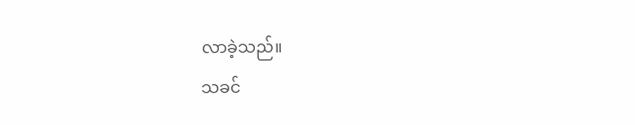လာခဲ့သည်။
သခင်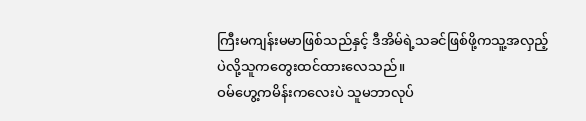ကြီးမကျန်းမမာဖြစ်သည်နှင့် ဒီအိမ်ရဲ့သခင်ဖြစ်ဖို့ကသူ့အလှည့်ပဲလို့သူကတွေးထင်ထားလေသည်။
ဝမ်ဟွေ့ကမိန်းကလေးပဲ သူမဘာလုပ်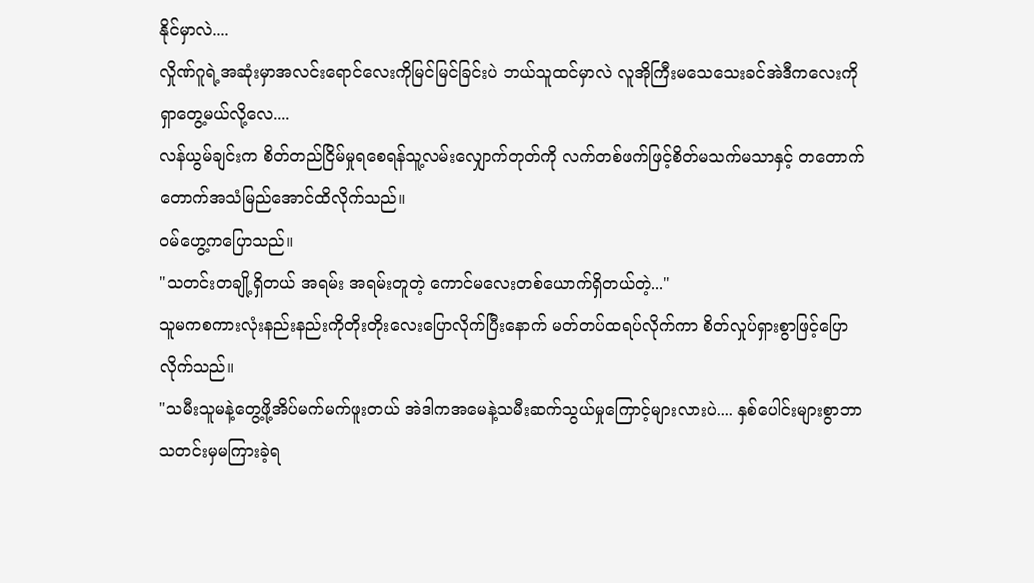နိုင်မှာလဲ....
လှိုဏ်ဂူရဲ့အဆုံးမှာအလင်းရောင်လေးကိုမြင်မြင်ခြင်းပဲ ဘယ်သူထင်မှာလဲ လူအိုကြီးမသေသေးခင်အဲဒီကလေးကိုရှာတွေ့မယ်လို့လေ....
လန်ယွမ်ချင်းက စိတ်တည်ငြိမ်မှုရစေရန်သူ့လမ်းလျှောက်တုတ်ကို လက်တစ်ဖက်ဖြင့်စိတ်မသက်မသာနှင့် တတောက်တောက်အသံမြည်အောင်ထိလိုက်သည်။
ဝမ်ဟွေ့ကပြောသည်။
"သတင်းတချို့ရှိတယ် အရမ်း အရမ်းတူတဲ့ ကောင်မလေးတစ်ယောက်ရှိတယ်တဲ့..."
သူမကစကားလုံးနည်းနည်းကိုတိုးတိုးလေးပြောလိုက်ပြီးနောက် မတ်တပ်ထရပ်လိုက်ကာ စိတ်လှုပ်ရှားစွာဖြင့်ပြောလိုက်သည်။
"သမီးသူမနဲ့တွေ့ဖို့အိပ်မက်မက်ဖူးတယ် အဲဒါကအမေနဲ့သမီးဆက်သွယ်မှုကြောင့်များလားပဲ.... နှစ်ပေါင်းများစွာဘာသတင်းမှမကြားခဲ့ရ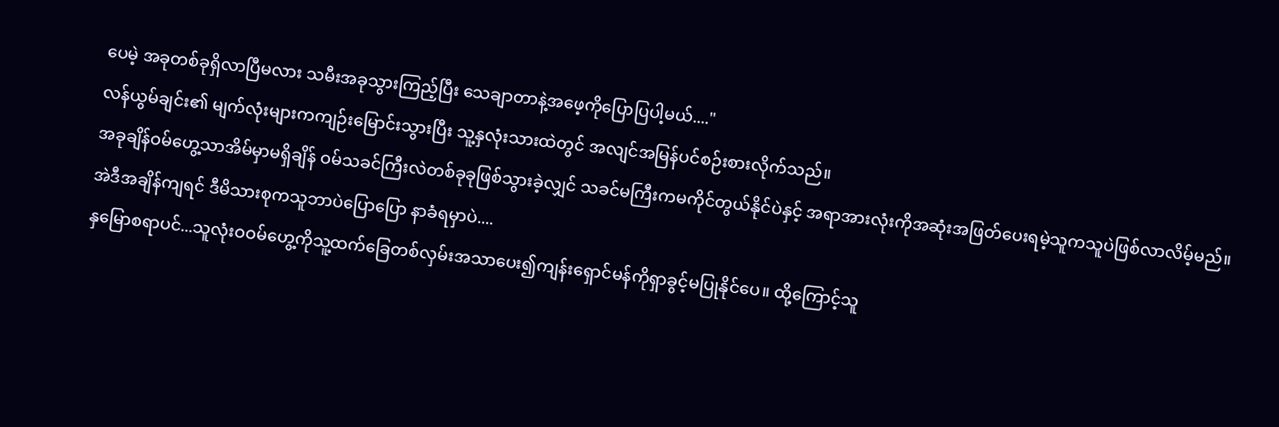ပေမဲ့ အခုတစ်ခုရှိလာပြီမလား သမီးအခုသွားကြည့်ပြီး သေချာတာနဲ့အဖေ့ကိုပြောပြပါ့မယ်...."
လန်ယွမ်ချင်း၏ မျက်လုံးများကကျဉ်းမြောင်းသွားပြီး သူ့နှလုံးသားထဲတွင် အလျင်အမြန်ပင်စဉ်းစားလိုက်သည်။
အခုချိန်ဝမ်ဟွေ့သာအိမ်မှာမရှိချိန် ဝမ်သခင်ကြီးလဲတစ်ခုခုဖြစ်သွားခဲ့လျှင် သခင်မကြီးကမကိုင်တွယ်နိုင်ပဲနှင့် အရာအားလုံးကိုအဆုံးအဖြတ်ပေးရမဲ့သူကသူပဲဖြစ်လာလိမ့်မည်။
အဲဒီအချိန်ကျရင် ဒီမိသားစုကသူဘာပဲပြောပြော နာခံရမှာပဲ....
နှမြောစရာပင်...သူလုံးဝဝမ်ဟွေ့ကိုသူ့ထက်ခြေတစ်လှမ်းအသာပေး၍ကျန်းရှောင်မန်ကိုရှာခွင့်မပြုနိုင်ပေ။ ထို့ကြောင့်သူ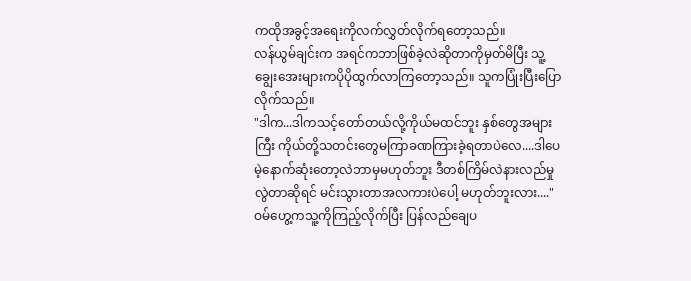ကထိုအခွင့်အရေးကိုလက်လွှတ်လိုက်ရတော့သည်။
လန်ယွမ်ချင်းက အရင်ကဘာဖြစ်ခဲ့လဲဆိုတာကိုမှတ်မိပြီး သူ့ချွေးအေးများကပိုပိုထွက်လာကြတော့သည်။ သူကပြုံးပြီးပြောလိုက်သည်။
"ဒါက...ဒါကသင့်တော်တယ်လို့ကိုယ်မထင်ဘူး နှစ်တွေအများကြီး ကိုယ်တို့သတင်းတွေမကြာခဏကြားခဲ့ရတာပဲလေ....ဒါပေမဲ့နောက်ဆုံးတော့လဲဘာမှမဟုတ်ဘူး ဒီတစ်ကြိမ်လဲနားလည်မှုလွဲတာဆိုရင် မင်းသွားတာအလကားပဲပေါ့ မဟုတ်ဘူးလား...."
ဝမ်ဟွေ့ကသူ့ကိုကြည့်လိုက်ပြီး ပြန်လည်ချေပ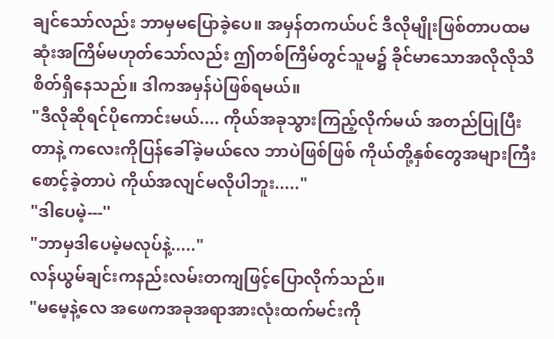ချင်သော်လည်း ဘာမှမပြောခဲ့ပေ။ အမှန်တကယ်ပင် ဒီလိုမျိုးဖြစ်တာပထမဆုံးအကြိမ်မဟုတ်သော်လည်း ဤတစ်ကြိမ်တွင်သူမ၌ ခိုင်မာသောအလိုလိုသိစိတ်ရှိနေသည်။ ဒါကအမှန်ပဲဖြစ်ရမယ်။
"ဒီလိုဆိုရင်ပိုကောင်းမယ်.... ကိုယ်အခုသွားကြည့်လိုက်မယ် အတည်ပြုပြီးတာနဲ့ ကလေးကိုပြန်ခေါ်ခဲ့မယ်လေ ဘာပဲဖြစ်ဖြစ် ကိုယ်တို့နှစ်တွေအများကြီးစောင့်ခဲ့တာပဲ ကိုယ်အလျင်မလိုပါဘူး....."
"ဒါပေမဲ့---''
"ဘာမှဒါပေမဲ့မလုပ်နဲ့....."
လန်ယွမ်ချင်းကနည်းလမ်းတကျဖြင့်ပြောလိုက်သည်။
"မမေ့နဲ့လေ အဖေကအခုအရာအားလုံးထက်မင်းကို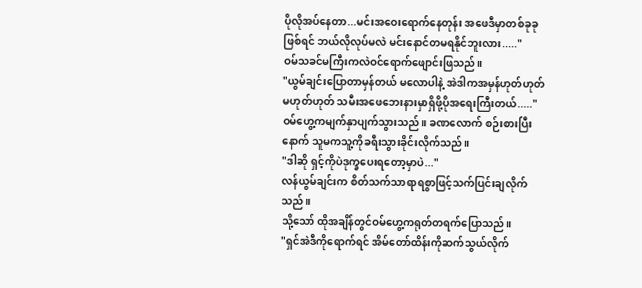ပိုလိုအပ်နေတာ...မင်းအဝေးရောက်နေတုန်း အဖေဒီမှာတစ်ခုခုဖြစ်ရင် ဘယ်လိုလုပ်မလဲ မင်းနောင်တမရနိုင်ဘူးလား....."
ဝမ်သခင်မကြီးကလဲဝင်ရောက်ဖျောင်းဖြသည်။
"ယွမ်ချင်းပြောတာမှန်တယ် မလောပါနဲ့ အဲဒါကအမှန်ဟုတ်ဟုတ်မဟုတ်ဟုတ် သမီးအဖေဘေးနားမှာရှိဖို့ပိုအရေးကြီးတယ်....."
ဝမ်ဟွေ့ကမျက်နှာပျက်သွားသည်။ ခဏလောက် စဉ်းစားပြီးနောက် သူမကသူ့ကိုခရီးသွားခိုင်းလိုက်သည်။
"ဒါဆို ရှင့်ကိုပဲဒုက္ခပေးရတော့မှာပဲ..."
လန်ယွမ်ချင်းက စိတ်သက်သာရာရစွာဖြင့်သက်ပြင်းချလိုက်သည်။
သို့သော် ထိုအချိန်တွင်ဝမ်ဟွေ့ကရုတ်တရက်ပြောသည်။
"ရှင်အဲဒီကိုရောက်ရင် အိမ်တော်ထိန်းကိုဆက်သွယ်လိုက်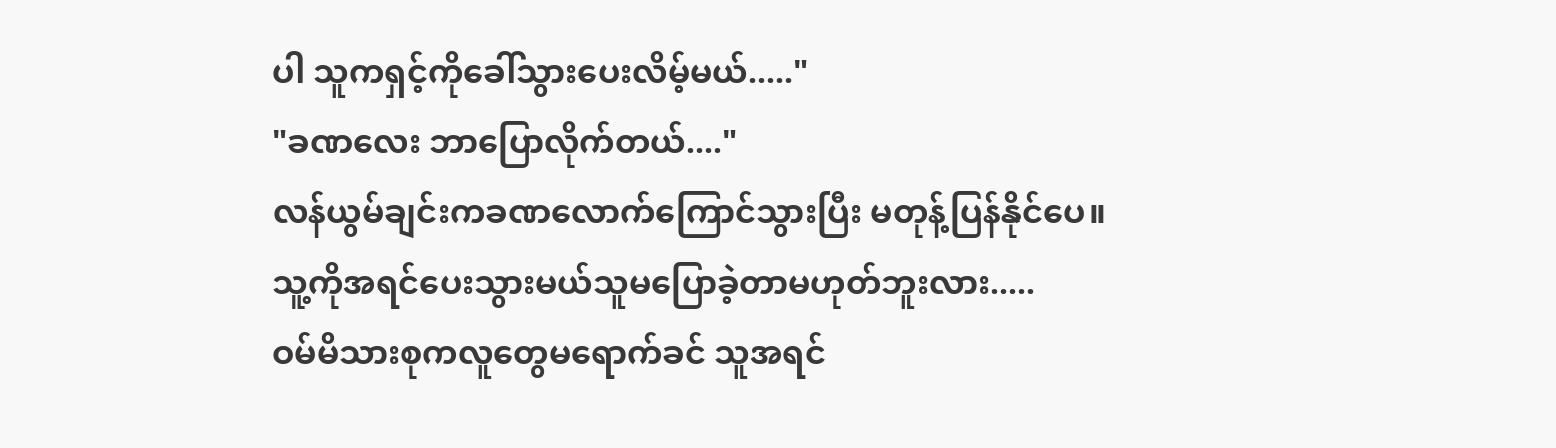ပါ သူကရှင့်ကိုခေါ်သွားပေးလိမ့်မယ်....."
"ခဏလေး ဘာပြောလိုက်တယ်...."
လန်ယွမ်ချင်းကခဏလောက်ကြောင်သွားပြီး မတုန့်ပြန်နိုင်ပေ။
သူ့ကိုအရင်ပေးသွားမယ်သူမပြောခဲ့တာမဟုတ်ဘူးလား.....
ဝမ်မိသားစုကလူတွေမရောက်ခင် သူအရင်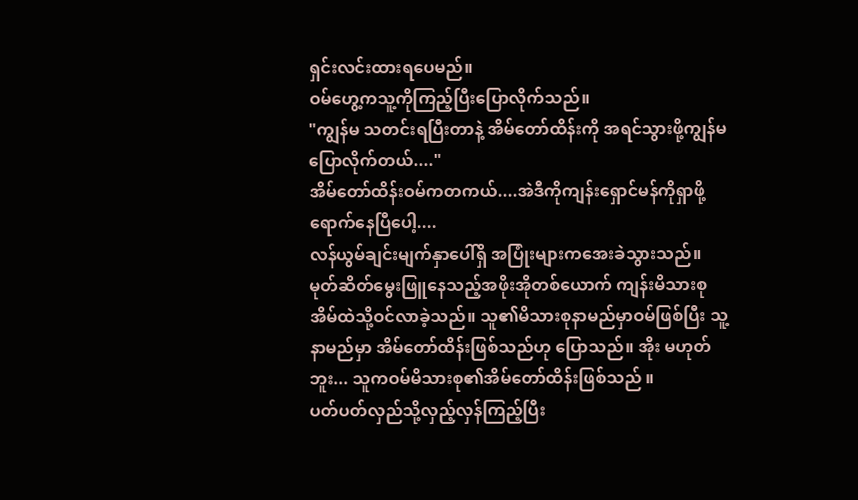ရှင်းလင်းထားရပေမည်။
ဝမ်ဟွေ့ကသူ့ကိုကြည့်ပြီးပြောလိုက်သည်။
"ကျွန်မ သတင်းရပြီးတာနဲ့ အိမ်တော်ထိန်းကို အရင်သွားဖို့ကျွန်မပြောလိုက်တယ်...."
အိမ်တော်ထိန်းဝမ်ကတကယ်....အဲဒီကိုကျန်းရှောင်မန်ကိုရှာဖို့ရောက်နေပြီပေါ့....
လန်ယွမ်ချင်းမျက်နှာပေါ်ရှိ အပြုံးများကအေးခဲသွားသည်။
မုတ်ဆိတ်မွေးဖြူနေသည့်အဖိုးအိုတစ်ယောက် ကျန်းမိသားစုအိမ်ထဲသို့ဝင်လာခဲ့သည်။ သူ၏မိသားစုနာမည်မှာဝမ်ဖြစ်ပြီး သူ့နာမည်မှာ အိမ်တော်ထိန်းဖြစ်သည်ဟု ပြောသည်။ အိုး မဟုတ်ဘူး... သူကဝမ်မိသားစု၏အိမ်တော်ထိန်းဖြစ်သည် ။
ပတ်ပတ်လှည်သို့လှည့်လှန်ကြည့်ပြီး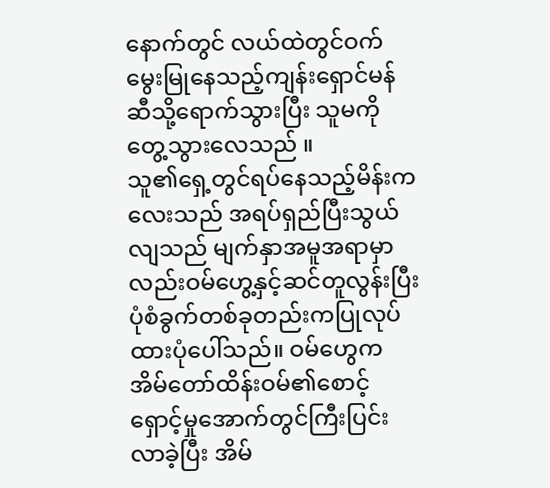နောက်တွင် လယ်ထဲတွင်ဝက်မွေးမြုနေသည့်ကျန်းရှောင်မန်ဆီသို့ရောက်သွားပြီး သူမကိုတွေ့သွားလေသည် ။
သူ၏ရှေ့တွင်ရပ်နေသည့်မိန်းကလေးသည် အရပ်ရှည်ပြီးသွယ်လျသည် မျက်နှာအမူအရာမှာလည်းဝမ်ဟွေ့နှင့်ဆင်တူလွန်းပြီး ပုံစံခွက်တစ်ခုတည်းကပြုလုပ်ထားပုံပေါ်သည်။ ဝမ်ဟွေကအိမ်တော်ထိန်းဝမ်၏စောင့်ရှောင့်မှုအောက်တွင်ကြီးပြင်းလာခဲ့ပြီး အိမ်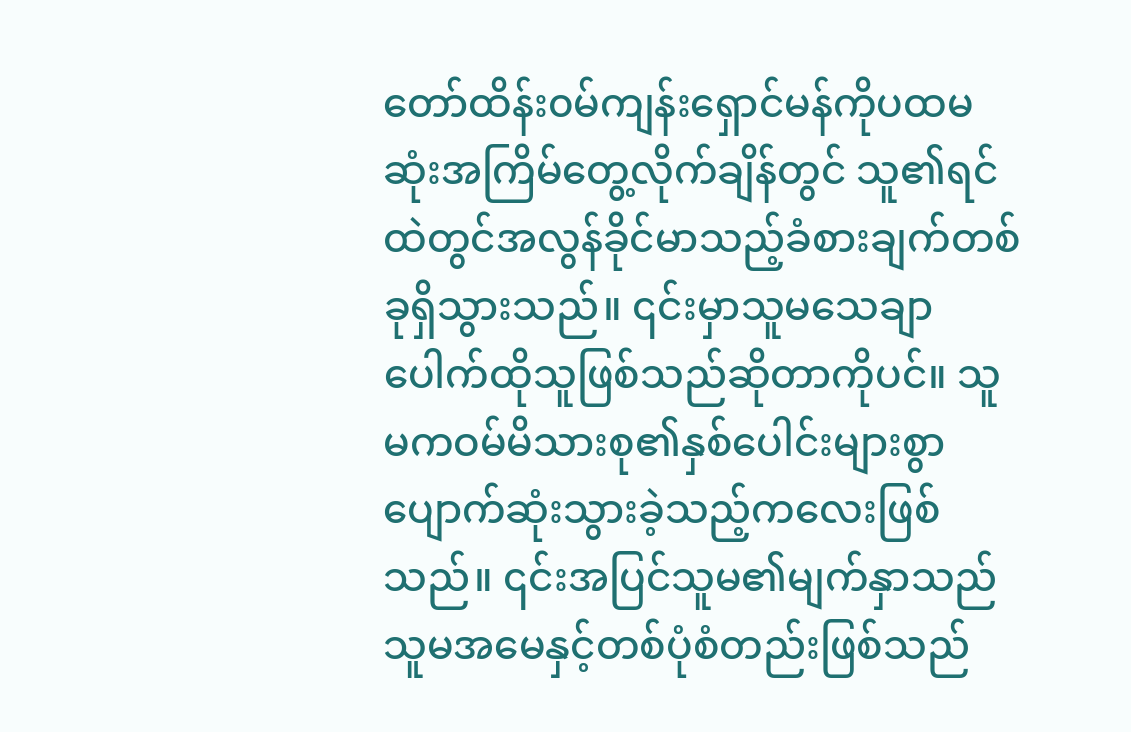တော်ထိန်း၀မ်ကျန်းရှောင်မန်ကိုပထမဆုံးအကြိမ်တွေ့လိုက်ချိန်တွင် သူ၏ရင်ထဲတွင်အလွန်ခိုင်မာသည့်ခံစားချက်တစ်ခုရှိသွားသည်။ ၎င်းမှာသူမသေချာပေါက်ထိုသူဖြစ်သည်ဆိုတာကိုပင်။ သူမကဝမ်မိသားစု၏နှစ်ပေါင်းများစွာပျောက်ဆုံးသွားခဲ့သည့်ကလေးဖြစ်သည်။ ၎င်းအပြင်သူမ၏မျက်နှာသည် သူမအမေနှင့်တစ်ပုံစံတည်းဖြစ်သည်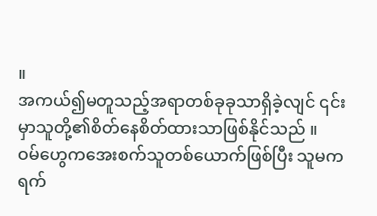။
အကယ်၍မတူသည့်အရာတစ်ခုခုသာရှိခဲ့လျင် ၎င်းမှာသူတို့၏စိတ်နေစိတ်ထားသာဖြစ်နိုင်သည် ။
ဝမ်ဟွေကအေးစက်သူတစ်ယောက်ဖြစ်ပြီး သူမကရက်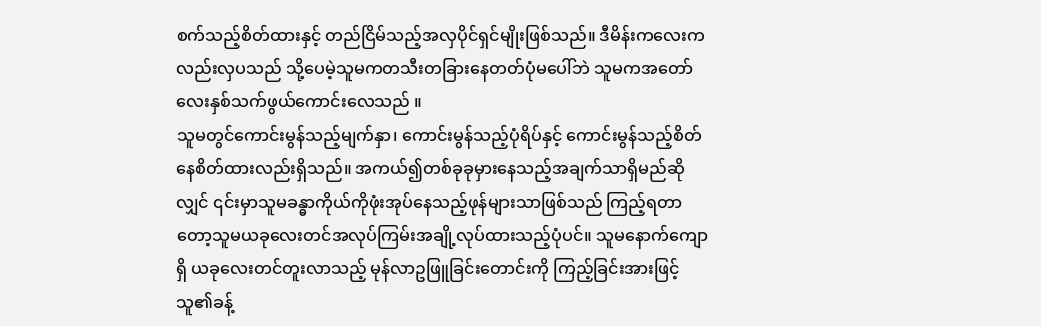စက်သည့်စိတ်ထားနှင့် တည်ငြိမ်သည့်အလှပိုင်ရှင်မျိုးဖြစ်သည်။ ဒီမိန်းကလေးကလည်းလှပသည် သို့ပေမဲ့သူမကတသီးတခြားနေတတ်ပုံမပေါ်ဘဲ သူမကအတော်လေးနှစ်သက်ဖွယ်ကောင်းလေသည် ။
သူမတွင်ကောင်းမွန်သည့်မျက်နှာ၊ ကောင်းမွန်သည့်ပုံရိပ်နှင့် ကောင်းမွန်သည့်စိတ်နေစိတ်ထားလည်းရှိသည်။ အကယ်၍တစ်ခုခုမှားနေသည့်အချက်သာရှိမည်ဆိုလျှင် ၎င်းမှာသူမခန္ဓာကိုယ်ကိုဖုံးအုပ်နေသည့်ဖုန်များသာဖြစ်သည် ကြည့်ရတာတော့သူမယခုလေးတင်အလုပ်ကြမ်းအချို့လုပ်ထားသည့်ပုံပင်။ သူမနောက်ကျောရှိ ယခုလေးတင်တူးလာသည့် မုန်လာဥဖြူခြင်းတောင်းကို ကြည့်ခြင်းအားဖြင့် သူ၏ခန့်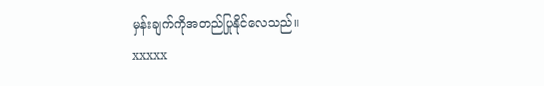မှန်းချက်ကိုအတည်ပြုနိုင်လေသည်။
xxxxx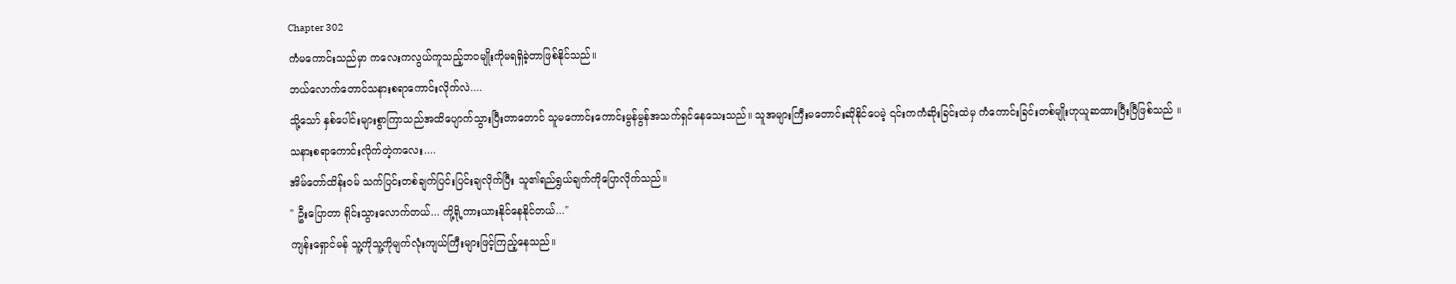Chapter 302
ကံမကောင်းသည်မှာ ကလေးကလွယ်ကူသည့်ဘဝမျိုးကိုမရရှိခဲ့တာဖြစ်နိုင်သည်။
ဘယ်လောက်တောင်သနားစရာကောင်းလိုက်လဲ....
သို့သော် နှစ်ပေါင်းများစွာကြာသည်အထိပျောက်သွားပြီးတာတောင် သူမကောင်းကောင်းမွန်မွန်အသက်ရှင်နေသေးသည်။ သူအများကြီးမတောင်းဆိုနိုင်ပေမဲ့ ၎င်းကကံဆိုးခြင်းထဲမှ ကံကောင်းခြင်းတစ်မျိုးဟုယူဆထားပြီးပြီဖြစ်သည် ။
သနားစရာကောင်းလိုက်တဲ့ကလေး....
အိမ်တော်ထိန်းဝမ် သက်ပြင်းတစ်ချက်ပြင်းပြင်းချလိုက်ပြီး သူ၏ရည်ရွယ်ချက်ကိုပြောလိုက်သည်။
" ဦးပြောတာ ရိုင်းသွားလောက်တယ်... ကို့ရို့ကားယားနိုင်နေနိုင်တယ်..."
ကျန်းရှောင်မန် သူ့ကိုသူ့ကိုမျက်လုံးကျယ်ကြီးများဖြင့်ကြည့်နေသည်။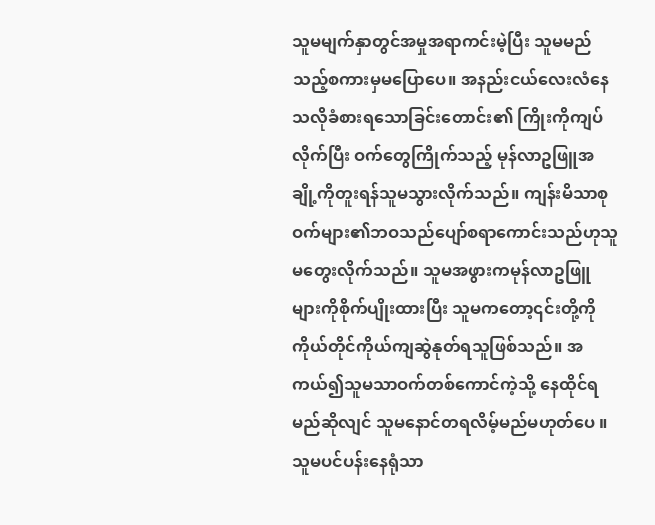သူမမျက်နှာတွင်အမှုအရာကင်းမဲ့ပြီး သူမမည်သည့်စကားမှမပြောပေ။ အနည်းငယ်လေးလံနေသလိုခံစားရသောခြင်းတောင်း၏ ကြိုးကိုကျပ်လိုက်ပြီး ဝက်တွေကြိုက်သည့် မုန်လာဥဖြူအချို့ကိုတူးရန်သူမသွားလိုက်သည်။ ကျန်းမိသာစု ဝက်များ၏ဘဝသည်ပျော်စရာကောင်းသည်ဟုသူမတွေးလိုက်သည်။ သူမအဖွားကမုန်လာဥဖြူများကိုစိုက်ပျိုးထားပြီး သူမကတော့၎င်းတို့ကိုကိုယ်တိုင်ကိုယ်ကျဆွဲနုတ်ရသူဖြစ်သည်။ အကယ်၍သူမသာဝက်တစ်ကောင်ကဲ့သို့ နေထိုင်ရမည်ဆိုလျင် သူမနောင်တရလိမ့်မည်မဟုတ်ပေ ။
သူမပင်ပန်းနေရုံသာ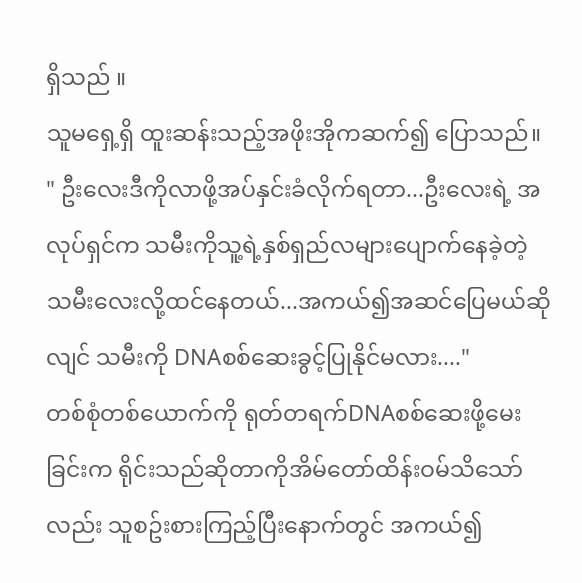ရှိသည် ။
သူမရှေ့ရှိ ထူးဆန်းသည့်အဖိုးအိုကဆက်၍ ပြောသည်။
" ဦးလေးဒီကိုလာဖို့အပ်နှင်းခံလိုက်ရတာ...ဦးလေးရဲ့ အလုပ်ရှင်က သမီးကိုသူ့ရဲ့နှစ်ရှည်လများပျောက်နေခဲ့တဲ့ သမီးလေးလို့ထင်နေတယ်...အကယ်၍အဆင်ပြေမယ်ဆိုလျင် သမီးကို DNAစစ်ဆေးခွင့်ပြုနိုင်မလား...."
တစ်စုံတစ်ယောက်ကို ရုတ်တရက်DNAစစ်ဆေးဖို့မေးခြင်းက ရိုင်းသည်ဆိုတာကိုအိမ်တော်ထိန်းဝမ်သိသော်လည်း သူစဥ်းစားကြည့်ပြီးနောက်တွင် အကယ်၍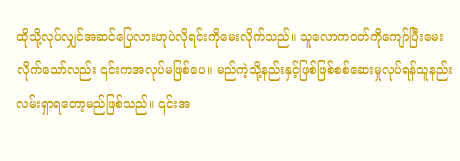ထိုသို့လုပ်လျှင်အဆင်ပြေလားဟုပဲလိုရင်းကိုမေးလိုက်သည်။ သူလောကဝတ်ကိုကျော်ပြီးမေးလိုက်သော်လည်း ၎င်းကအလုပ်မဖြစ်ပေ။ မည်ကဲ့သို့နည်းနှင့်ဖြစ်ဖြစ်စစ်ဆေးမှုလုပ်ရန်သူနည်းလမ်းရှာရတော့မည်ဖြစ်သည်။ ၎င်းအ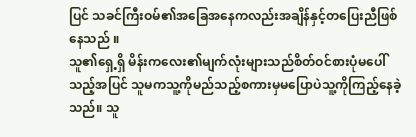ပြင် သခင်ကြီးဝမ်၏အခြေအနေကလည်းအချိန်နှင့်တပြေးညီဖြစ်နေသည် ။
သူ၏ရှေ့ရှိ မိန်းကလေး၏မျက်လုံးများသည်စိတ်ဝင်စားပုံမပေါ်သည့်အပြင် သူမကသူ့ကိုမည်သည့်စကားမှမပြောပဲသူ့ကိုကြည့်နေခဲ့သည်။ သူ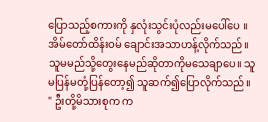ပြောသည့်စကားကို နှလုံးသွင်းပုံလည်းမပေါ်ပေ ။
အိမ်တော်ထိန်းဝမ် ချောင်းအသာဟန့်လိုက်သည်။ သူမမည်သို့တွေးနေမည်ဆိုတာကိုမသေချာပေ။ သူမပြန်မတုံ့ပြန်တော့၍ သူဆက်၍ပြောလိုက်သည်။
" ဦးတို့မိသားစုက က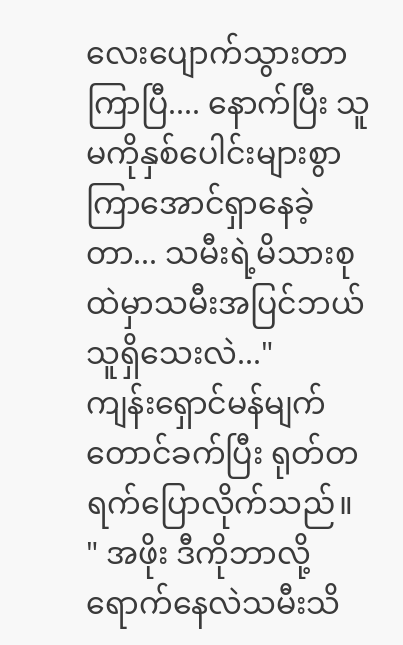လေးပျောက်သွားတာကြာပြီ.... နောက်ပြီး သူမကိုနှစ်ပေါင်းများစွာကြာအောင်ရှာနေခဲ့တာ... သမီးရဲ့မိသားစုထဲမှာသမီးအပြင်ဘယ်သူရှိသေးလဲ..."
ကျန်းရှောင်မန်မျက်တောင်ခက်ပြီး ရုတ်တရက်ပြောလိုက်သည်။
" အဖိုး ဒီကိုဘာလို့ရောက်နေလဲသမီးသိ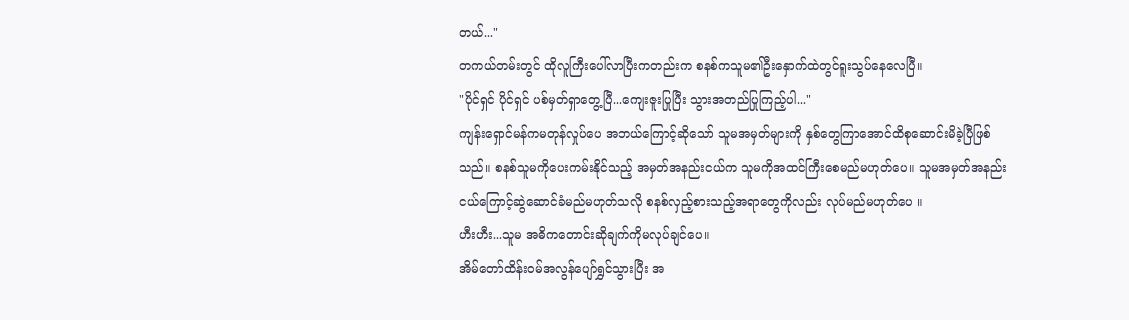တယ်..."
တကယ်တမ်းတွင် ထိုလူကြီးပေါ်လာပြီးကတည်းက စနစ်ကသူမ၏ဦးနှောက်ထဲတွင်ရူးသွပ်နေလေပြီ။
"ပိုင်ရှင် ပိုင်ရှင် ပစ်မှတ်ရှာတွေ့ပြီ...ကျေးဇူးပြုပြီး သွားအတည်ပြုကြည့်ပါ..."
ကျန်းရှောင်မန်ကမတုန်လှုပ်ပေ အဘယ်ကြောင့်ဆိုသော် သူမအမှတ်များကို နှစ်တွေကြာအောင်ထိစုဆောင်းမိခဲ့ပြီဖြစ်သည်။ စနစ်သူမကိုပေးကမ်းနိုင်သည့် အမှတ်အနည်းငယ်က သူမကိုအထင်ကြီးစေမည်မဟုတ်ပေ။ သူမအမှတ်အနည်းငယ်ကြောင့်ဆွဲဆောင်ခံမည်မဟုတ်သလို စနစ်လှည့်စားသည့်အရာတွေကိုလည်း လုပ်မည်မဟုတ်ပေ ။
ဟီးဟီး...သူမ အဓိကတောင်းဆိုချက်ကိုမလုပ်ချင်ပေ။
အိမ်တော်ထိန်းဝမ်အလွန်ပျော်ရွှင်သွားပြီး အ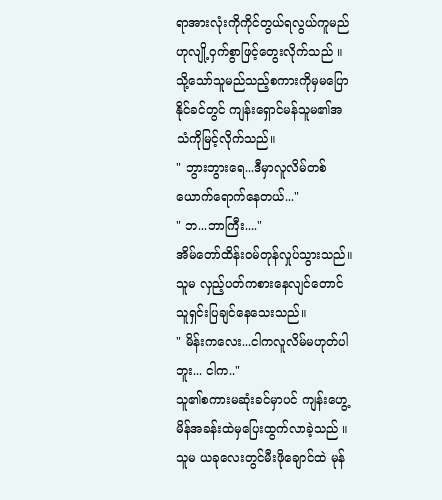ရာအားလုံးကိုကိုင်တွယ်ရလွယ်ကူမည်ဟုလျို့ဝှက်စွာဖြင့်တွေးလိုက်သည် ။
သို့သော်သူမည်သည့်စကားကိုမှမပြောနိုင်ခင်တွင် ကျန်းရှောင်မန်သူမ၏အသံကိုမြင့်လိုက်သည်။
" ဘွားဘွားရေ...ဒီမှာလူလိမ်တစ်ယောက်ရောက်နေတယ်..."
" ဘ...ဘာကြီး...."
အိမ်တော်ထိန်းဝမ်တုန်လှုပ်သွားသည်။ သူမ လှည့်ပတ်ကစားနေလျင်တောင် သူရှင်းပြချင်နေသေးသည်။
" မိန်းကလေး...ငါကလူလိမ်မဟုတ်ပါဘူး... ငါက.."
သူ၏စကားမဆုံးခင်မှာပင် ကျန်းဟွေ့မိန်အခန်းထဲမှပြေးထွက်လာခဲ့သည် ။
သူမ ယခုလေးတွင်မီးဖိုချောင်ထဲ မုန်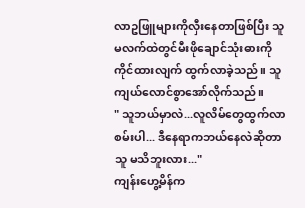လာဥဖြူများကိုလှီးနေတာဖြစ်ပြီး သူမလက်ထဲတွင်မီးဖိုချောင်သုံးဓားကိုကိုင်ထားလျက် ထွက်လာခဲ့သည်။ သူကျယ်လောင်စွာအော်လိုက်သည်။
" သူဘယ်မှာလဲ...လူလိမ်တွေထွက်လာစမ်းပါ... ဒီနေရာကဘယ်နေလဲဆိုတာသူ မသိဘူးလား..."
ကျန်းဟွေ့မိန်က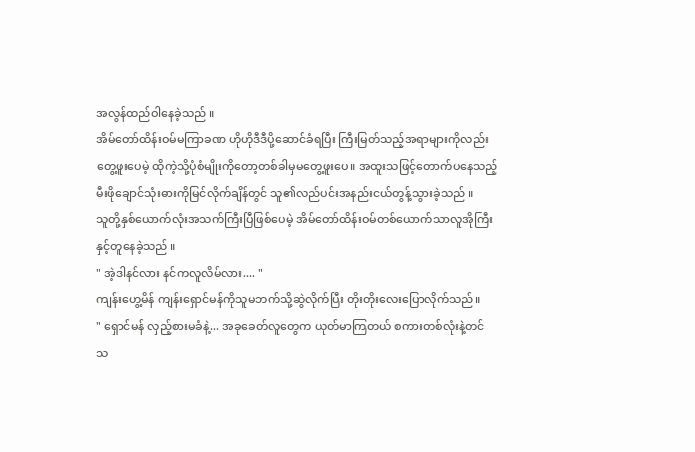အလွန်ထည်ဝါနေခဲ့သည် ။
အိမ်တော်ထိန်းဝမ်မကြာခဏ ဟိုဟိုဒီဒီပို့ဆောင်ခံရပြီး ကြီးမြတ်သည့်အရာများကိုလည်းတွေ့ဖူးပေမဲ့ ထိုကဲ့သို့ပုံစံမျိုးကိုတော့တစ်ခါမှမတွေ့ဖူးပေ။ အထူးသဖြင့်တောက်ပနေသည့်မီးဖိုချောင်သုံးဓားကိုမြင်လိုက်ချိန်တွင် သူ၏လည်ပင်းအနည်းငယ်တွန့်သွားခဲ့သည် ။
သူတို့နှစ်ယောက်လုံးအသက်ကြီးပြီဖြစ်ပေမဲ့ အိမ်တော်ထိန်းဝမ်တစ်ယောက်သာလူအိုကြီးနှင့်တူနေခဲ့သည် ။
" အဲ့ဒါနင်လား နင်ကလူလိမ်လား.... "
ကျန်းဟွေ့မိန် ကျန်းရှောင်မန်ကိုသူမဘက်သို့ဆွဲလိုက်ပြီး တိုးတိုးလေးပြောလိုက်သည်။
" ရှောင်မန် လှည့်စားမခံနဲ့... အခုခေတ်လူတွေက ယုတ်မာကြတယ် စကားတစ်လုံးနဲ့တင် သ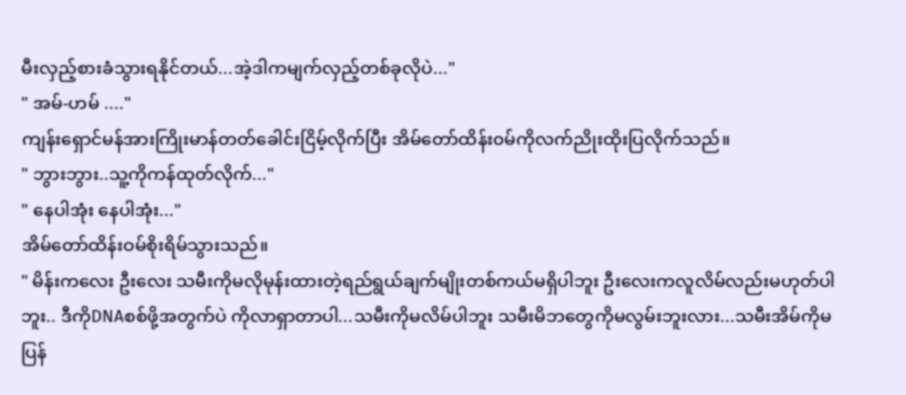မီးလှည့်စားခံသွားရနိုင်တယ်...အဲ့ဒါကမျက်လှည့်တစ်ခုလိုပဲ..."
" အမ်-ဟမ် ...."
ကျန်းရှောင်မန်အားကြိုးမာန်တတ်ခေါင်းငြိမ့်လိုက်ပြီး အိမ်တော်ထိန်း၀မ်ကိုလက်ညိုးထိုးပြလိုက်သည်။
" ဘွားဘွား..သူ့ကိုကန်ထုတ်လိုက်..."
" နေပါအုံး နေပါအုံး..."
အိမ်တော်ထိန်းဝမ်စိုးရိမ်သွားသည်။
" မိန်းကလေး ဦးလေး သမီးကိုမလိုမုန်းထားတဲ့ရည်ရွယ်ချက်မျိုးတစ်ကယ်မရှိပါဘူး ဦးလေးကလူလိမ်လည်းမဟုတ်ပါဘူး.. ဒီကိုDNAစစ်ဖို့အတွက်ပဲ ကိုလာရှာတာပါ...သမီးကိုမလိမ်ပါဘူး သမီးမိဘတွေကိုမလွမ်းဘူးလား...သမီးအိမ်ကိုမပြန်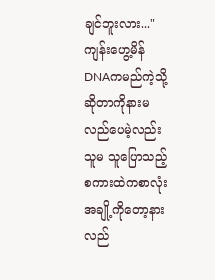ချင်ဘူးလား..."
ကျန်းဟွေ့မိန် DNAကမည်ကဲ့သို့ဆိုတာကိုနားမလည်ပေမဲ့လည်း သူမ သူပြောသည့်စကားထဲကစာလုံးအချို့ကိုတော့နားလည်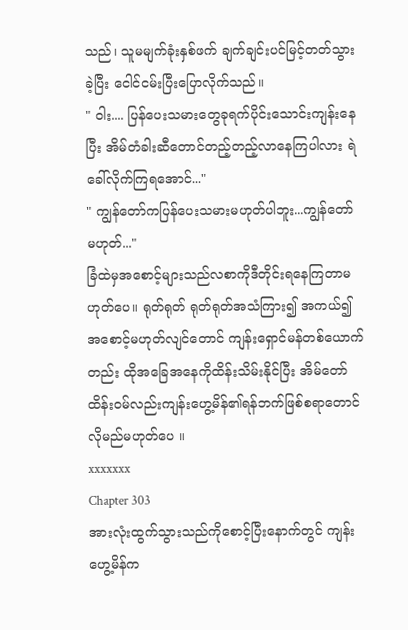သည်၊ သူမမျက်ခုံးနှစ်ဖက် ချက်ချင်းပင်မြင့်တတ်သွားခဲ့ပြီး ငေါင်ငမ်းပြီးပြောလိုက်သည်။
" ဝါး.... ပြန်ပေးသမားတွေခုရက်ပိုင်းသောင်းကျန်းနေပြီး အိမ်တံခါးဆီတောင်တည့်တည့်လာနေကြပါလား ရဲခေါ်လိုက်ကြရအောင်..."
" ကျွန်တော်ကပြန်ပေးသမားမဟုတ်ပါဘူး...ကျွန်တော် မဟုတ်..."
ခြံထဲမှအစောင့်များသည်လစာကိုဒီတိုင်းရနေကြတာမဟုတ်ပေ။ ရုတ်ရုတ် ရုတ်ရုတ်အသံကြား၍ အကယ်၍အစောင့်မဟုတ်လျင်တောင် ကျန်းရှောင်မန်တစ်ယောက်တည်း ထိုအခြေအနေကိုထိန်းသိမ်းနိုင်ပြီး အိမ်တော်ထိန်းဝမ်လည်းကျန်းဟွေ့မိန်၏ရန်ဘက်ဖြစ်စရာတောင်လိုမည်မဟုတ်ပေ ။
xxxxxxx
Chapter 303
အားလုံးထွက်သွားသည်ကိုစောင့်ပြီးနောက်တွင် ကျန်းဟွေ့မိန်က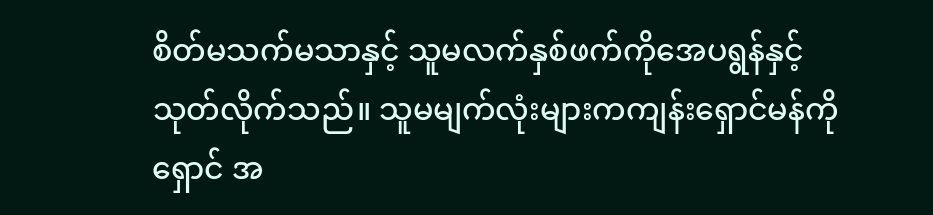စိတ်မသက်မသာနှင့် သူမလက်နှစ်ဖက်ကိုအေပရွန်နှင့်သုတ်လိုက်သည်။ သူမမျက်လုံးများကကျန်းရှောင်မန်ကိုရှောင် အ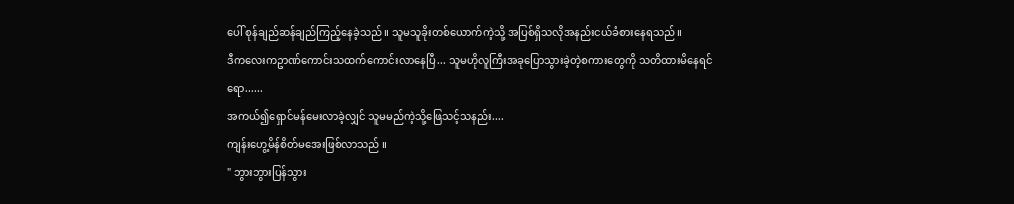ပေါ် စုန်ချည်ဆန်ချည်ကြည့်နေခဲ့သည် ။ သူမသူခိုးတစ်ယောက်ကဲ့သို့ အပြစ်ရှိသလိုအနည်းငယ်ခံစားနေရသည် ။
ဒီကလေးကဥာဏ်ကောင်းသထက်ကောင်းလာနေပြီ... သူမဟိုလူကြီးအခုပြောသွားခဲ့တဲ့စကားတွေကို သတိထားမိနေရင်ရော......
အကယ်၍ရှောင်မန်မေးလာခဲ့လျှင် သူမမည်ကဲ့သို့ဖြေသင့်သနည်း....
ကျန်းဟွေ့မိန်စိတ်မအေးဖြစ်လာသည် ။
" ဘွားဘွားပြန်သွား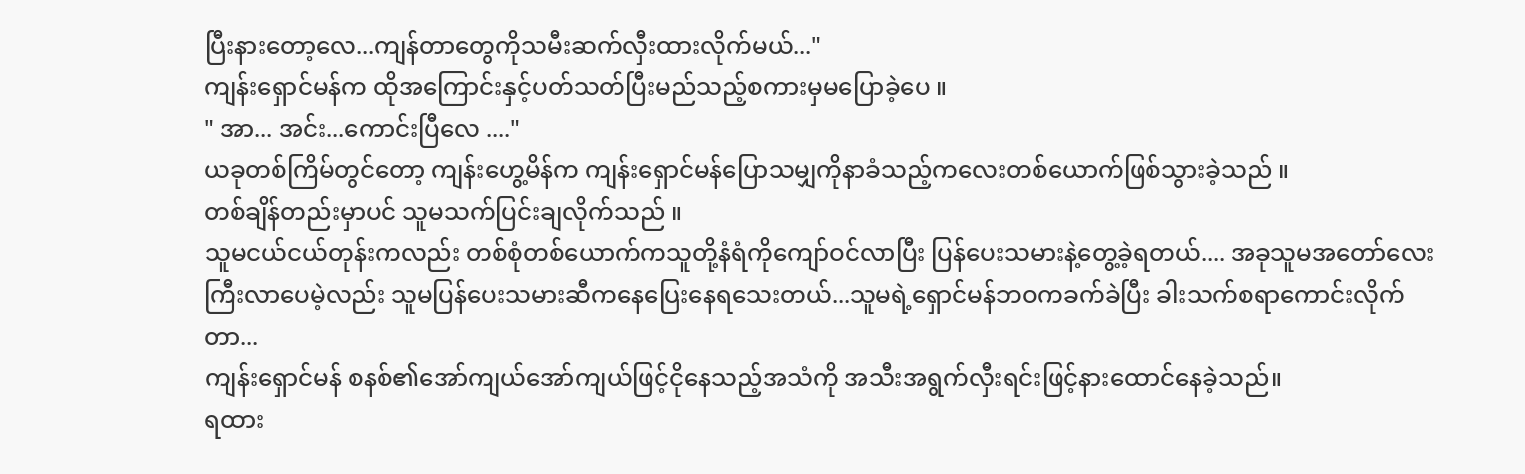ပြီးနားတော့လေ...ကျန်တာတွေကိုသမီးဆက်လှီးထားလိုက်မယ်..."
ကျန်းရှောင်မန်က ထိုအကြောင်းနှင့်ပတ်သတ်ပြီးမည်သည့်စကားမှမပြောခဲ့ပေ ။
" အာ... အင်း...ကောင်းပြီလေ ...."
ယခုတစ်ကြိမ်တွင်တော့ ကျန်းဟွေ့မိန်က ကျန်းရှောင်မန်ပြောသမျှကိုနာခံသည့်ကလေးတစ်ယောက်ဖြစ်သွားခဲ့သည် ။
တစ်ချိန်တည်းမှာပင် သူမသက်ပြင်းချလိုက်သည် ။
သူမငယ်ငယ်တုန်းကလည်း တစ်စုံတစ်ယောက်ကသူတို့နံရံကိုကျော်ဝင်လာပြီး ပြန်ပေးသမားနဲ့တွေ့ခဲ့ရတယ်.... အခုသူမအတော်လေးကြီးလာပေမဲ့လည်း သူမပြန်ပေးသမားဆီကနေပြေးနေရသေးတယ်...သူမရဲ့ရှောင်မန်ဘဝကခက်ခဲပြီး ခါးသက်စရာကောင်းလိုက်တာ...
ကျန်းရှောင်မန် စနစ်၏အော်ကျယ်အော်ကျယ်ဖြင့်ငိုနေသည့်အသံကို အသီးအရွက်လှီးရင်းဖြင့်နားထောင်နေခဲ့သည်။
ရထား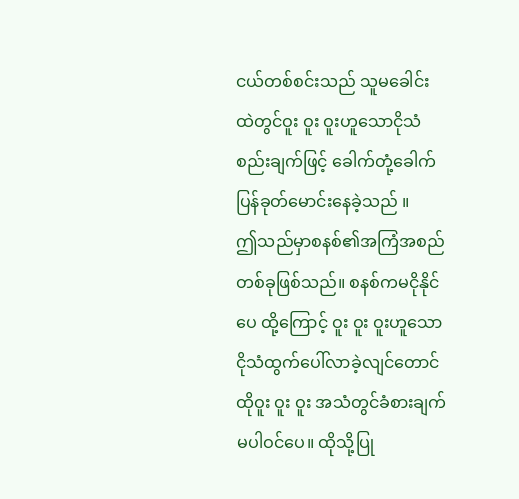ငယ်တစ်စင်းသည် သူမခေါင်းထဲတွင်ဝူး ဝူး ဝူးဟူသောငိုသံစည်းချက်ဖြင့် ခေါက်တုံ့ခေါက်ပြန်ခုတ်မောင်းနေခဲ့သည် ။
ဤသည်မှာစနစ်၏အကြံအစည်တစ်ခုဖြစ်သည်။ စနစ်ကမငိုနိုင်ပေ ထို့ကြောင့် ဝူး ဝူး ဝူးဟူသောငိုသံထွက်ပေါ်လာခဲ့လျင်တောင် ထိုဝူး ဝူး ဝူး အသံတွင်ခံစားချက်မပါဝင်ပေ။ ထိုသို့ပြု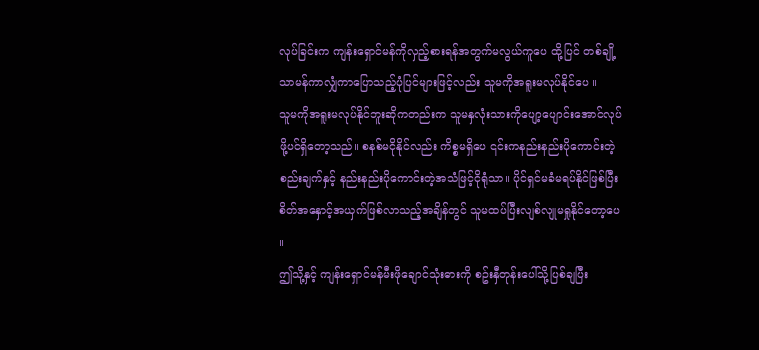လုပ်ခြင်းက ကျန်းရှောင်မန်ကိုလှည့်စားရန်အတွက်မလွယ်ကူပေ ထို့ပြင် တစ်ချို့သာမန်ကာလျှံကာပြောသည့်ပုံပြင်များဖြင့်လည်း သူမကိုအရူးမလုပ်နိုင်ပေ ။
သူမကိုအရူးမလုပ်နိုင်ဘူးဆိုကတည်းက သူမနှလုံးသားကိုပျော့ပျောင်းအောင်လုပ်ဖို့ပင်ရှိတော့သည်။ စနစ်မငိုနိုင်လည်း ကိစ္စမရှိပေ ၎င်းကနည်းနည်းပိုကောင်းတဲ့စည်းချက်နှင့် နည်းနည်းပိုကောင်းတဲ့အသံဖြင့်ငိုရုံသာ။ ပိုင်ရှင်မခံမရပ်နိုင်ဖြစ်ပြီး စိတ်အနှောင့်အယှက်ဖြစ်လာသည့်အချိန်တွင် သူမထပ်ပြီးလျစ်လျုမရှုနိုင်တော့ပေ ။
ဤသို့နှင့် ကျန်းရှောင်မန်မီးဖိုချောင်သုံးဓားကို စဥ်းနှီတုန်းပေါ်သို့ပြစ်ချပြီး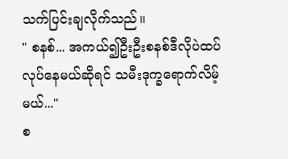သက်ပြင်းချလိုက်သည်။
" စနစ်... အကယ်၍ဦးဦးစနစ်ဒီလိုပဲထပ်လုပ်နေမယ်ဆိုရင် သမီးဒုက္ခရောက်လိမ့်မယ်..."
စ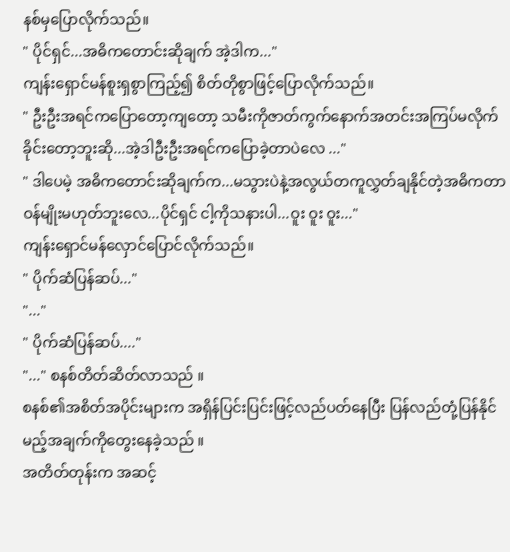နစ်မှပြောလိုက်သည်။
" ပိုင်ရှင်...အဓိကတောင်းဆိုချက် အဲ့ဒါက..."
ကျန်းရှောင်မန်စူးရှစွာကြည့်၍ စိတ်တိုစွာဖြင့်ပြောလိုက်သည်။
" ဦးဦးအရင်ကပြောတော့ကျတော့ သမီးကိုဇာတ်ကွက်နောက်အတင်းအကြပ်မလိုက်ခိုင်းတော့ဘူးဆို...အဲ့ဒါဦးဦးအရင်ကပြောခဲ့တာပဲလေ ..."
" ဒါပေမဲ့ အဓိကတောင်းဆိုချက်က...မသွားပဲနဲ့အလွယ်တကူလွှတ်ချနိုင်တဲ့အဓိကတာဝန်မျိုးမဟုတ်ဘူးလေ...ပိုင်ရှင် ငါ့ကိုသနားပါ...ဝူး ဝူး ဝူး..."
ကျန်းရှောင်မန်လှောင်ပြောင်လိုက်သည်။
" ပိုက်ဆံပြန်ဆပ်..."
"..."
" ပိုက်ဆံပြန်ဆပ်...."
"..." စနစ်တိတ်ဆိတ်လာသည် ။
စနစ်၏အစိတ်အပိုင်းများက အရှိန်ပြင်းပြင်းဖြင့်လည်ပတ်နေပြီး ပြန်လည်တုံ့ပြန်နိုင်မည့်အချက်ကိုတွေးနေခဲ့သည် ။
အတိတ်တုန်းက အဆင့်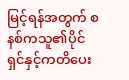မြင့်ရန်အတွက် စနစ်ကသူ၏ပိုင်ရှင်နှင့်ကတိပေး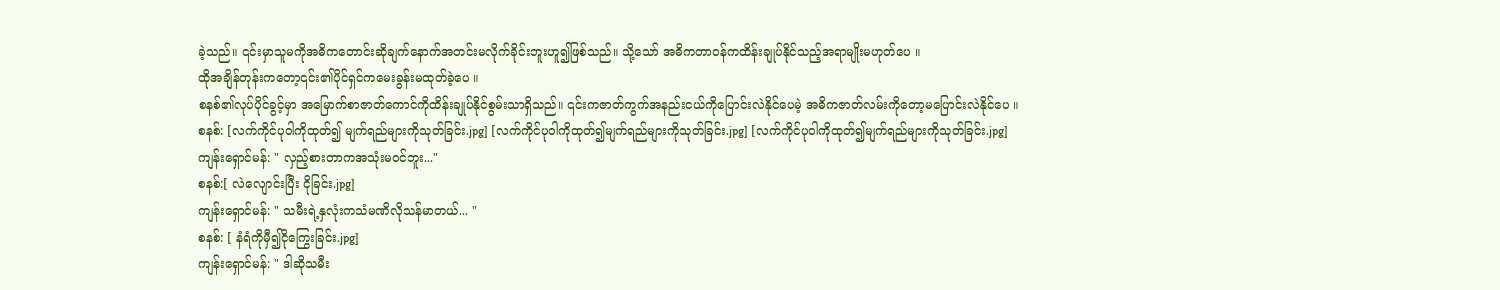ခဲ့သည်။ ၎င်းမှာသူမကိုအဓိကတောင်းဆိုချက်နောက်အတင်းမလိုက်ခိုင်းဘူးဟူ၍ဖြစ်သည်။ သို့သော် အဓိကတာဝန်ကထိန်းချုပ်နိုင်သည့်အရာမျိုးမဟုတ်ပေ ။
ထိုအချိန်တုန်းကတော့၎င်း၏ပိုင်ရှင်ကမေးခွန်းမထုတ်ခဲ့ပေ ။
စနစ်၏လုပ်ပိုင်ခွင့်မှာ အမြောက်စာဇာတ်ကောင်ကိုထိန်းချုပ်နိုင်စွမ်းသာရှိသည်။ ၎င်းကဇာတ်ကွက်အနည်းငယ်ကိုပြောင်းလဲနိုင်ပေမဲ့ အဓိကဇာတ်လမ်းကိုတော့မပြောင်းလဲနိုင်ပေ ။
စနစ်: [လက်ကိုင်ပုဝါကိုထုတ်၍ မျက်ရည်များကိုသုတ်ခြင်း.jpg] [လက်ကိုင်ပုဝါကိုထုတ်၍မျက်ရည်များကိုသုတ်ခြင်း.jpg] [လက်ကိုင်ပုဝါကိုထုတ်၍မျက်ရည်များကိုသုတ်ခြင်း.jpg]
ကျန်းရှောင်မန်: " လှည့်စားတာကအသုံးမဝင်ဘူး..."
စနစ်:[ လဲလျောင်းပြီး ငိုခြင်း.jpg]
ကျန်းရှောင်မန်: " သမီးရဲ့နှလုံးကသံမဏိလိုသန်မာတယ်... "
စနစ်: [ နံရံကိုမှီ၍ငိုကြွေးခြင်း.jpg]
ကျန်းရှောင်မန်: " ဒါဆိုသမီး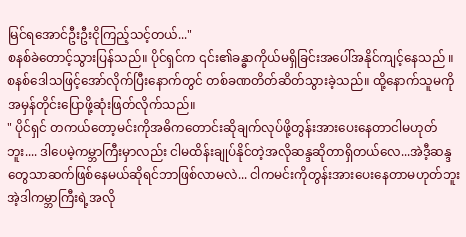မြင်ရအောင်ဦးဦးငိုကြည့်သင့်တယ်..."
စနစ်ခဲတောင့်သွားပြန်သည်။ ပိုင်ရှင်က ၎င်း၏ခန္ဓာကိုယ်မရှိခြင်းအပေါ်အနိုင်ကျင့်နေသည် ။
စနစ်ဒေါသဖြင့်အော်လိုက်ပြီးနောက်တွင် တစ်ခဏတိတ်ဆိတ်သွားခဲ့သည်။ ထို့နောက်သူမကိုအမှန်တိုင်းပြောဖို့ဆုံးဖြတ်လိုက်သည်။
" ပိုင်ရှင် တကယ်တော့မင်းကိုအဓိကတောင်းဆိုချက်လုပ်ဖို့တွန်းအားပေးနေတာငါမဟုတ်ဘူး.... ဒါပေမဲ့ကမ္ဘာကြီးမှာလည်း ငါမထိန်းချုပ်နိုင်တဲ့အလိုဆန္ဒဆိုတာရှိတယ်လေ...အဲဒီ့ဆန္ဒတွေသာဆက်ဖြစ်နေမယ်ဆိုရင်ဘာဖြစ်လာမလဲ... ငါကမင်းကိုတွန်းအားပေးနေတာမဟုတ်ဘူး အဲ့ဒါကမ္ဘာကြီးရဲ့အလို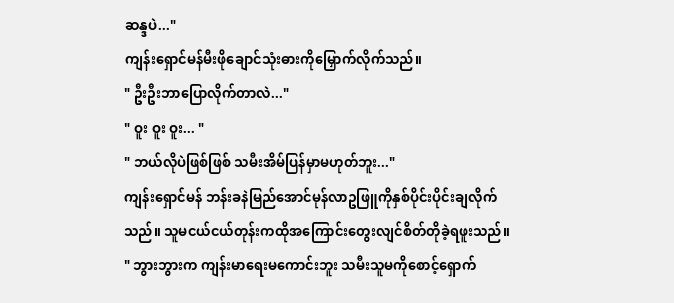ဆန္ဒပဲ..."
ကျန်းရှောင်မန်မီးဖိုချောင်သုံးဓားကိုမြှောက်လိုက်သည်။
" ဦးဦးဘာပြောလိုက်တာလဲ..."
" ဝူး ဝူး ဝူး... "
" ဘယ်လိုပဲဖြစ်ဖြစ် သမီးအိမ်ပြန်မှာမဟုတ်ဘူး..."
ကျန်းရှောင်မန် ဘန်းခနဲမြည်အောင်မုန်လာဥဖြူကိုနှစ်ပိုင်းပိုင်းချလိုက်သည်။ သူမငယ်ငယ်တုန်းကထိုအကြောင်းတွေးလျင်စိတ်တိုခဲ့ရဖူးသည်။
" ဘွားဘွားက ကျန်းမာရေးမကောင်းဘူး သမီးသူမကိုစောင့်ရှောက်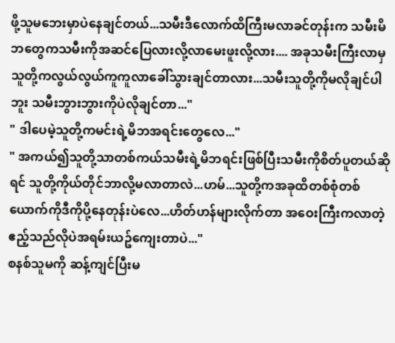ဖို့သူမဘေးမှာပဲနေချင်တယ်...သမီးဒီလောက်ထိကြီးမလာခင်တုန်းက သမီးမိဘတွေကသမီးကိုအဆင်ပြေလားလို့လာမေးဖူးလို့လား.... အခုသမီးကြီးလာမှ သူတို့ကလွယ်လွယ်ကူကူလာခေါ်သွားချင်တာလား...သမီးသူတို့ကိုမလိုချင်ပါဘူး သမီးဘွားဘွားကိုပဲလိုချင်တာ..."
" ဒါပေမဲ့သူတို့ကမင်းရဲ့မိဘအရင်းတွေလေ..."
" အကယ်၍သူတို့သာတစ်ကယ်သမီးရဲ့မိဘရင်းဖြစ်ပြီးသမီးကိုစိတ်ပူတယ်ဆိုရင် သူတို့ကိုယ်တိုင်ဘာလို့မလာတာလဲ...ဟမ်...သူတို့ကအခုထိတစ်စုံတစ်ယောက်ကိုဒီကိုပို့နေတုန်းပဲလေ...ဟိတ်ဟန်များလိုက်တာ အဝေးကြီးကလာတဲ့ဧည့်သည်လိုပဲအရမ်းယဥ်ကျေးတာပဲ..."
စနစ်သူမကို ဆန့်ကျင်ပြီးမ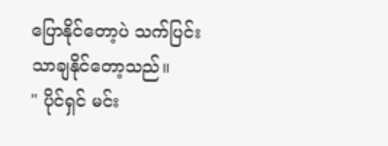ပြောနိုင်တော့ပဲ သက်ပြင်းသာချနိုင်တော့သည်။
" ပိုင်ရှင် မင်း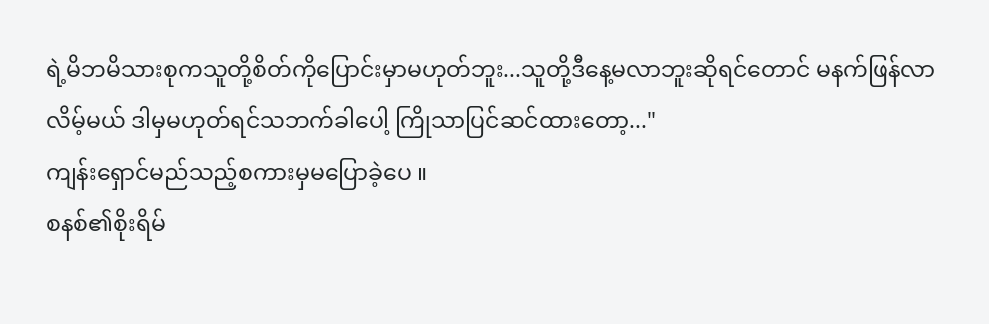ရဲ့မိဘမိသားစုကသူတို့စိတ်ကိုပြောင်းမှာမဟုတ်ဘူး...သူတို့ဒီနေ့မလာဘူးဆိုရင်တောင် မနက်ဖြန်လာလိမ့်မယ် ဒါမှမဟုတ်ရင်သဘက်ခါပေါ့ ကြိုသာပြင်ဆင်ထားတော့..."
ကျန်းရှောင်မည်သည့်စကားမှမပြောခဲ့ပေ ။
စနစ်၏စိုးရိမ်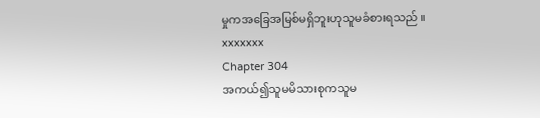မှုကအခြေအမြစ်မရှိဘူးဟုသူမခံစားရသည် ။
xxxxxxx
Chapter 304
အကယ်၍သူမမိသားစုကသူမ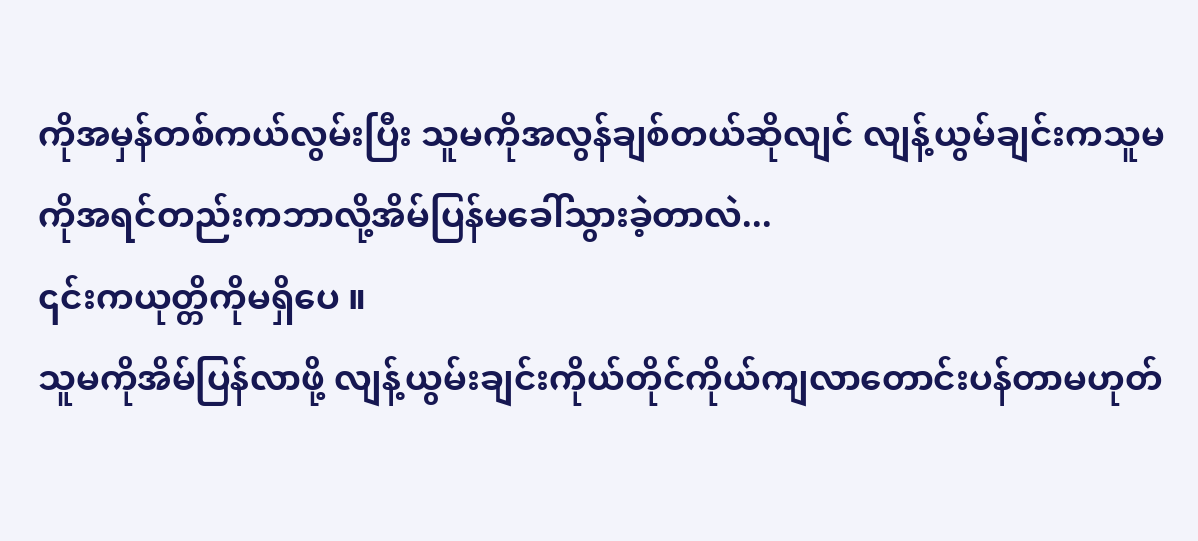ကိုအမှန်တစ်ကယ်လွမ်းပြီး သူမကိုအလွန်ချစ်တယ်ဆိုလျင် လျန့်ယွမ်ချင်းကသူမကိုအရင်တည်းကဘာလို့အိမ်ပြန်မခေါ်သွားခဲ့တာလဲ...
၎င်းကယုတ္တိကိုမရှိပေ ။
သူမကိုအိမ်ပြန်လာဖို့ လျန့်ယွမ်းချင်းကိုယ်တိုင်ကိုယ်ကျလာတောင်းပန်တာမဟုတ်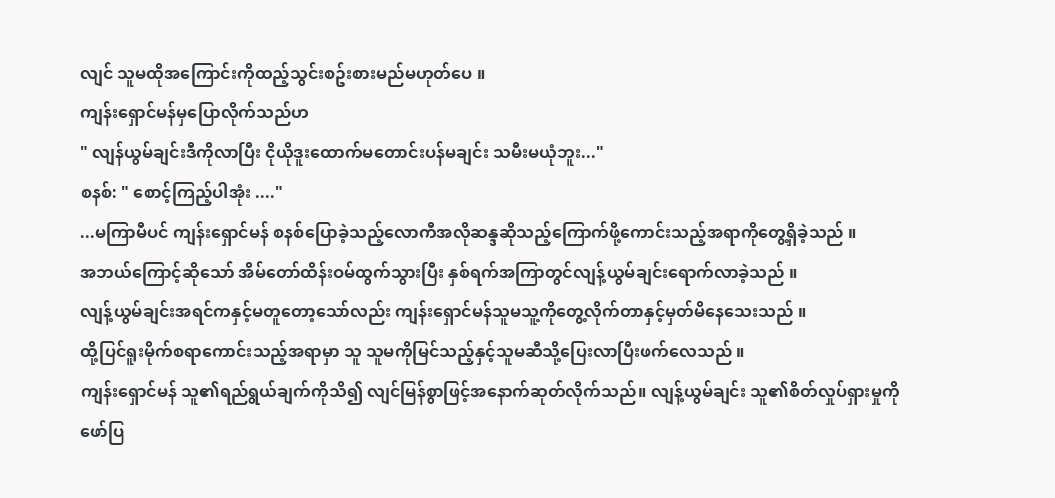လျင် သူမထိုအကြောင်းကိုထည့်သွင်းစဥ်းစားမည်မဟုတ်ပေ ။
ကျန်းရှောင်မန်မှပြောလိုက်သည်ဟ
" လျန်ယွမ်ချင်းဒီကိုလာပြီး ငိုယိုဒူးထောက်မတောင်းပန်မချင်း သမီးမယုံဘူး..."
စနစ်: " စောင့်ကြည့်ပါအုံး ...."
...မကြာမီပင် ကျန်းရှောင်မန် စနစ်ပြောခဲ့သည့်လောကီအလိုဆန္ဒဆိုသည့်ကြောက်ဖို့ကောင်းသည့်အရာကိုတွေ့ရှိခဲ့သည် ။
အဘယ်ကြောင့်ဆိုသော် အိမ်တော်ထိန်းဝမ်ထွက်သွားပြီး နှစ်ရက်အကြာတွင်လျန့်ယွမ်ချင်းရောက်လာခဲ့သည် ။
လျန့်ယွမ်ချင်းအရင်ကနှင့်မတူတော့သော်လည်း ကျန်းရှောင်မန်သူမသူ့ကိုတွေ့လိုက်တာနှင့်မှတ်မိနေသေးသည် ။
ထို့ပြင်ရူးမိုက်စရာကောင်းသည့်အရာမှာ သူ သူမကိုမြင်သည့်နှင့်သူမဆီသို့ပြေးလာပြီးဖက်လေသည် ။
ကျန်းရှောင်မန် သူ၏ရည်ရွယ်ချက်ကိုသိ၍ လျင်မြန်စွာဖြင့်အနောက်ဆုတ်လိုက်သည်။ လျန့်ယွမ်ချင်း သူ၏စိတ်လှုပ်ရှားမှုကိုဖော်ပြ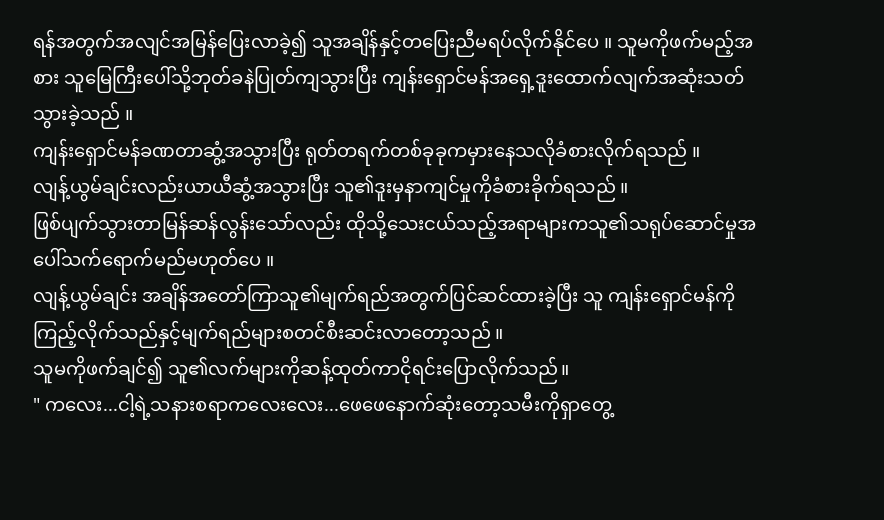ရန်အတွက်အလျင်အမြန်ပြေးလာခဲ့၍ သူအချိန်နှင့်တပြေးညီမရပ်လိုက်နိုင်ပေ ။ သူမကိုဖက်မည့်အစား သူမြေကြီးပေါ်သို့ဘုတ်ခနဲပြုတ်ကျသွားပြီး ကျန်းရှောင်မန်အရှေ့ဒူးထောက်လျက်အဆုံးသတ်သွားခဲ့သည် ။
ကျန်းရှောင်မန်ခဏတာဆွံ့အသွားပြီး ရုတ်တရက်တစ်ခုခုကမှားနေသလိုခံစားလိုက်ရသည် ။
လျန့်ယွမ်ချင်းလည်းယာယီဆွံ့အသွားပြီး သူ၏ဒူးမှနာကျင်မှုကိုခံစားခိုက်ရသည် ။
ဖြစ်ပျက်သွားတာမြန်ဆန်လွန်းသော်လည်း ထိုသို့သေးငယ်သည့်အရာများကသူ၏သရုပ်ဆောင်မှုအပေါ်သက်ရောက်မည်မဟုတ်ပေ ။
လျန့်ယွမ်ချင်း အချိန်အတော်ကြာသူ၏မျက်ရည်အတွက်ပြင်ဆင်ထားခဲ့ပြီး သူ ကျန်းရှောင်မန်ကိုကြည့်လိုက်သည်နှင့်မျက်ရည်များစတင်စီးဆင်းလာတော့သည် ။
သူမကိုဖက်ချင်၍ သူ၏လက်များကိုဆန့်ထုတ်ကာငိုရင်းပြောလိုက်သည်။
" ကလေး...ငါ့ရဲ့သနားစရာကလေးလေး...ဖေဖေနောက်ဆုံးတော့သမီးကိုရှာတွေ့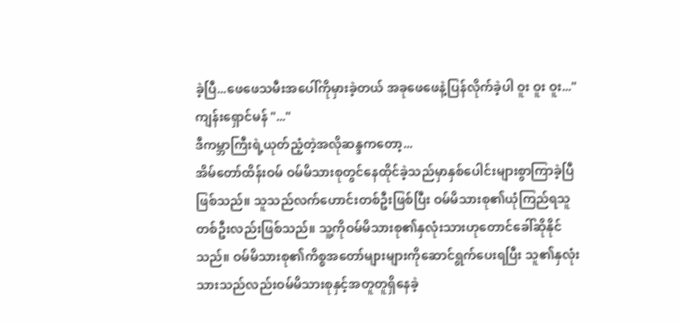ခဲ့ပြီ...ဖေဖေသမီးအပေါ်ကိုမှားခဲ့တယ် အခုဖေဖေနဲ့ပြန်လိုက်ခဲ့ပါ ဝူး ဝူး ဝူး..."
ကျန်းရှောင်မန် "..."
ဒီကမ္ဘာကြီးရဲ့ယုတ်ညံ့တဲ့အလိုဆန္ဒကတော့...
အိမ်တော်ထိန်းဝမ် ဝမ်မိသားစုတွင်နေထိုင်ခဲ့သည်မှာနှစ်ပေါင်းများစွာကြာခဲ့ပြီဖြစ်သည်။ သူသည်လက်ဟောင်းတစ်ဦးဖြစ်ပြီး ဝမ်မိသားစု၏ယုံကြည်ရသူတစ်ဦးလည်းဖြစ်သည်။ သူ့ကိုဝမ်မိသားစု၏နှလုံးသားဟုတောင်ခေါ်ဆိုနိုင်သည်။ ဝမ်မိသားစု၏ကိစ္စအတော်များများကိုဆောင်ရွက်ပေးရပြီး သူ၏နှလုံးသားသည်လည်းဝမ်မိသားစုနှင့်အတူတူရှိနေခဲ့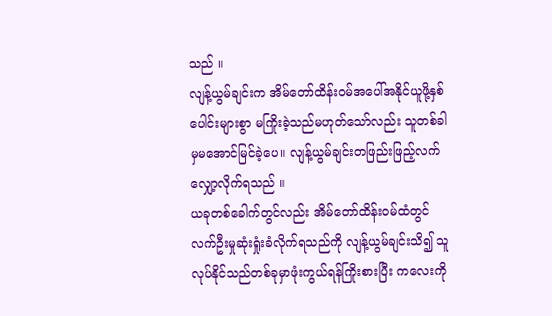သည် ။
လျန့်ယွမ်ချင်းက အိမ်တော်ထိန်းဝမ်အပေါ်အနိုင်ယူဖို့နှစ်ပေါင်းများစွာ မကြိုးခဲ့သည်မဟုတ်သော်လည်း သူတစ်ခါမှမအောင်မြင်ခဲ့ပေ။ လျန့်ယွမ်ချင်းတဖြည်းဖြည့်လက်လျှော့လိုက်ရသည် ။
ယခုတစ်ခေါက်တွင်လည်း အိမ်တော်ထိန်းဝမ်ထံတွင်လက်ဦးမှုဆုံးရှုံးခံလိုက်ရသည်ကို လျန့်ယွမ်ချင်းသိ၍ သူလုပ်နိုင်သည်တစ်ခုမှာဖုံးကွယ်ရန်ကြိုးစားပြီး ကလေးကို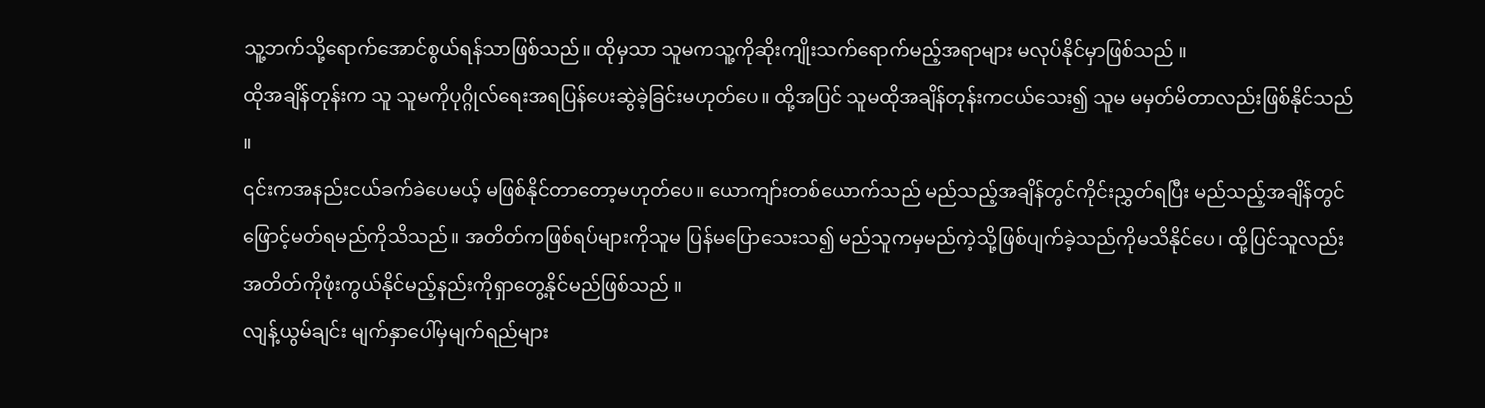သူ့ဘက်သို့ရောက်အောင်စွယ်ရန်သာဖြစ်သည်။ ထိုမှသာ သူမကသူ့ကိုဆိုးကျိုးသက်ရောက်မည့်အရာများ မလုပ်နိုင်မှာဖြစ်သည် ။
ထိုအချိန်တုန်းက သူ သူမကိုပုဂ္ဂိုလ်ရေးအရပြန်ပေးဆွဲခဲ့ခြင်းမဟုတ်ပေ။ ထို့အပြင် သူမထိုအချိန်တုန်းကငယ်သေး၍ သူမ မမှတ်မိတာလည်းဖြစ်နိုင်သည် ။
၎င်းကအနည်းငယ်ခက်ခဲပေမယ့် မဖြစ်နိုင်တာတော့မဟုတ်ပေ။ ယောကျာ်းတစ်ယောက်သည် မည်သည့်အချိန်တွင်ကိုင်းညွှတ်ရပြီး မည်သည့်အချိန်တွင်ဖြောင့်မတ်ရမည်ကိုသိသည်။ အတိတ်ကဖြစ်ရပ်များကိုသူမ ပြန်မပြောသေးသ၍ မည်သူကမှမည်ကဲ့သို့ဖြစ်ပျက်ခဲ့သည်ကိုမသိနိုင်ပေ၊ ထို့ပြင်သူလည်းအတိတ်ကိုဖုံးကွယ်နိုင်မည့်နည်းကိုရှာတွေ့နိုင်မည်ဖြစ်သည် ။
လျန့်ယွမ်ချင်း မျက်နှာပေါ်မှမျက်ရည်များ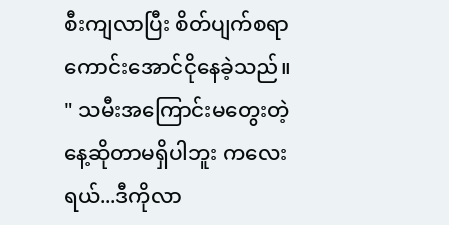စီးကျလာပြီး စိတ်ပျက်စရာကောင်းအောင်ငိုနေခဲ့သည်။
" သမီးအကြောင်းမတွေးတဲ့နေ့ဆိုတာမရှိပါဘူး ကလေးရယ်...ဒီကိုလာ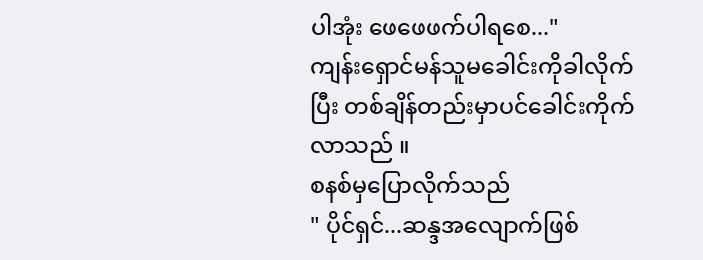ပါအုံး ဖေဖေဖက်ပါရစေ..."
ကျန်းရှောင်မန်သူမခေါင်းကိုခါလိုက်ပြီး တစ်ချိန်တည်းမှာပင်ခေါင်းကိုက်လာသည် ။
စနစ်မှပြောလိုက်သည်
" ပိုင်ရှင်...ဆန္ဒအလျောက်ဖြစ်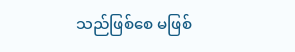သည်ဖြစ်စေ မဖြစ်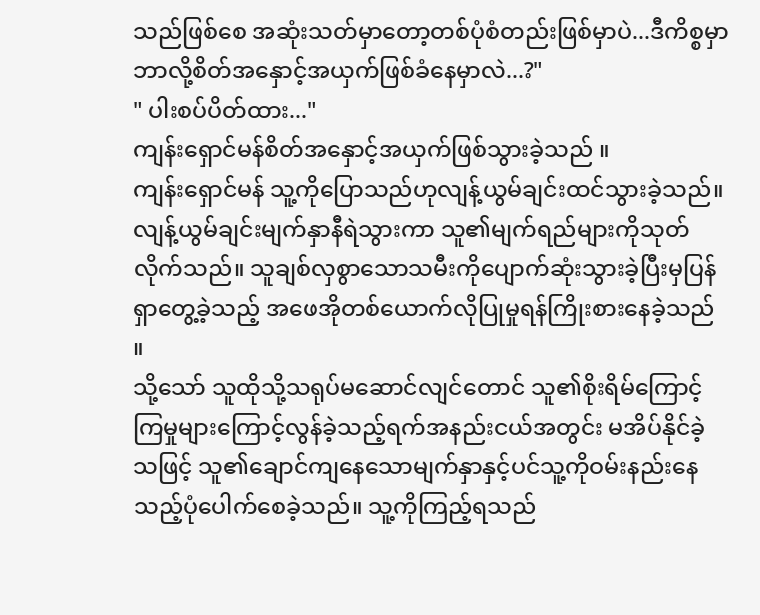သည်ဖြစ်စေ အဆုံးသတ်မှာတော့တစ်ပုံစံတည်းဖြစ်မှာပဲ...ဒီကိစ္စမှာဘာလို့စိတ်အနှောင့်အယှက်ဖြစ်ခံနေမှာလဲ...?"
" ပါးစပ်ပိတ်ထား..."
ကျန်းရှောင်မန်စိတ်အနှောင့်အယှက်ဖြစ်သွားခဲ့သည် ။
ကျန်းရှောင်မန် သူ့ကိုပြောသည်ဟုလျန့်ယွမ်ချင်းထင်သွားခဲ့သည်။ လျန့်ယွမ်ချင်းမျက်နှာနီရဲသွားကာ သူ၏မျက်ရည်များကိုသုတ်လိုက်သည်။ သူချစ်လှစွာသောသမီးကိုပျောက်ဆုံးသွားခဲ့ပြီးမှပြန်ရှာတွေ့ခဲ့သည့် အဖေအိုတစ်ယောက်လိုပြုမှုရန်ကြိုးစားနေခဲ့သည် ။
သို့သော် သူထိုသို့သရုပ်မဆောင်လျင်တောင် သူ၏စိုးရိမ်ကြောင့်ကြမှုများကြောင့်လွန်ခဲ့သည့်ရက်အနည်းငယ်အတွင်း မအိပ်နိုင်ခဲ့သဖြင့် သူ၏ချောင်ကျနေသောမျက်နှာနှင့်ပင်သူ့ကိုဝမ်းနည်းနေသည့်ပုံပေါက်စေခဲ့သည်။ သူ့ကိုကြည့်ရသည်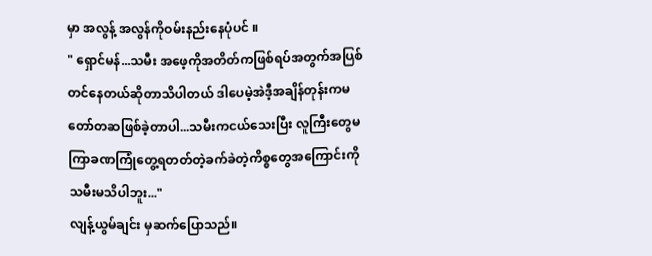မှာ အလွန့် အလွန်ကိုဝမ်းနည်းနေပုံပင် ။
" ရှောင်မန်...သမီး အဖေ့ကိုအတိတ်ကဖြစ်ရပ်အတွက်အပြစ်တင်နေတယ်ဆိုတာသိပါတယ် ဒါပေမဲ့အဲဒီ့အချိန်တုန်းကမတော်တဆဖြစ်ခဲ့တာပါ...သမီးကငယ်သေးပြီး လူကြီးတွေမကြာခဏကြုံတွေ့ရတတ်တဲ့ခက်ခဲတဲ့ကိစ္စတွေအကြောင်းကို သမီးမသိပါဘူး..."
လျန့်ယွမ်ချင်း မှဆက်ပြောသည်။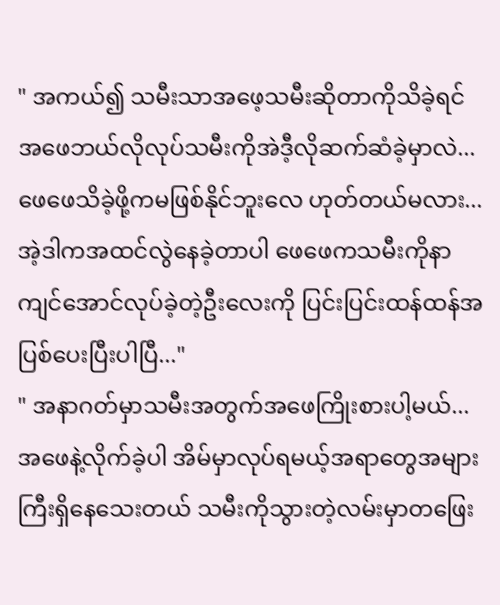" အကယ်၍ သမီးသာအဖေ့သမီးဆိုတာကိုသိခဲ့ရင် အဖေဘယ်လိုလုပ်သမီးကိုအဲဒီ့လိုဆက်ဆံခဲ့မှာလဲ...ဖေဖေသိခဲ့ဖို့ကမဖြစ်နိုင်ဘူးလေ ဟုတ်တယ်မလား... အဲ့ဒါကအထင်လွဲနေခဲ့တာပါ ဖေဖေကသမီးကိုနာကျင်အောင်လုပ်ခဲ့တဲ့ဦးလေးကို ပြင်းပြင်းထန်ထန်အပြစ်ပေးပြီးပါပြီ..."
" အနာဂတ်မှာသမီးအတွက်အဖေကြိုးစားပါ့မယ်...အဖေနဲ့လိုက်ခဲ့ပါ အိမ်မှာလုပ်ရမယ့်အရာတွေအများကြီးရှိနေသေးတယ် သမီးကိုသွားတဲ့လမ်းမှာတဖြေး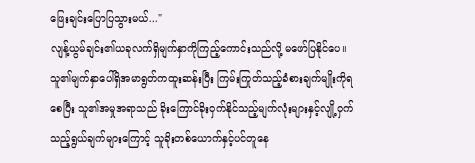ဖြေးချင်းပြောပြသွားမယ်..."
လျန့်ယွမ်ချင်း၏ယခုလက်ရှိမျက်နှာကိုကြည့်ကောင်းသည်လို့ မဖော်ပြနိုင်ပေ။ သူ၏မျက်နှာပေါ်ရှိအမာရွတ်ကထူးဆန်းပြီး ကြမ်းကြုတ်သည့်ခံစားချက်မျိုးကိုရစေပြီး သူ၏အမှုအရာသည် ခိုးကြောင်ခိုးဝှက်နိုင်သည့်မျက်လုံးများနှင့်လျို့ဝှက်သည့်ရွယ်ချက်များကြောင့် သူခိုးတစ်ယောက်နှင့်ပင်တူနေ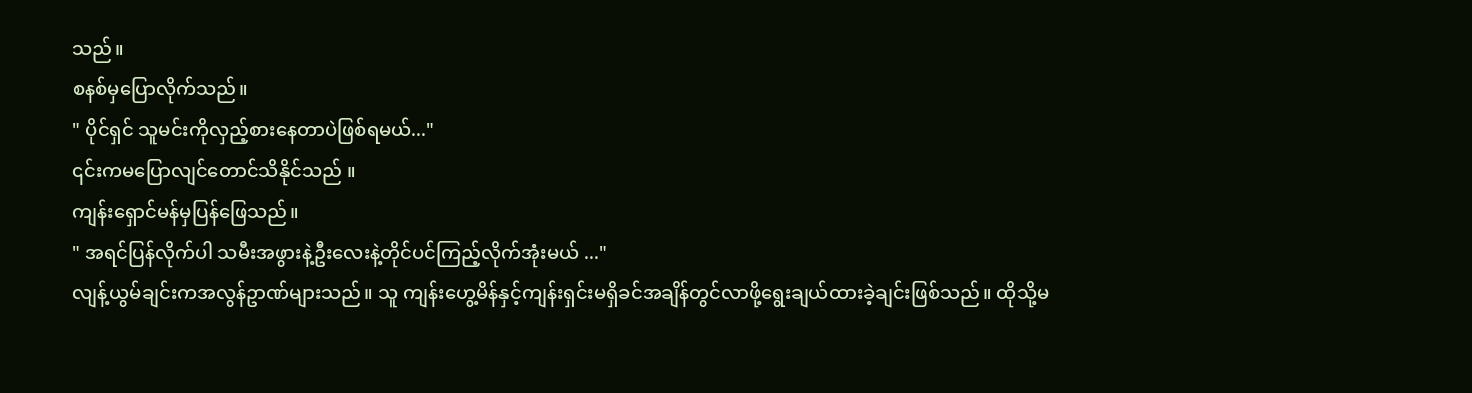သည်။
စနစ်မှပြောလိုက်သည်။
" ပိုင်ရှင် သူမင်းကိုလှည့်စားနေတာပဲဖြစ်ရမယ်..."
၎င်းကမပြောလျင်တောင်သိနိုင်သည် ။
ကျန်းရှောင်မန်မှပြန်ဖြေသည်။
" အရင်ပြန်လိုက်ပါ သမီးအဖွားနဲ့ဦးလေးနဲ့တိုင်ပင်ကြည့်လိုက်အုံးမယ် ..."
လျန့်ယွမ်ချင်းကအလွန်ဥာဏ်များသည်။ သူ ကျန်းဟွေ့မိန်နှင့်ကျန်းရှင်းမရှိခင်အချိန်တွင်လာဖို့ရွေးချယ်ထားခဲ့ချင်းဖြစ်သည်။ ထိုသို့မ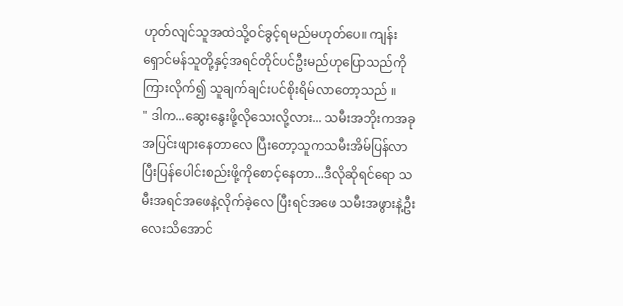ဟုတ်လျင်သူအထဲသို့ဝင်ခွင့်ရမည်မဟုတ်ပေ။ ကျန်းရှောင်မန်သူတို့နှင့်အရင်တိုင်ပင်ဦးမည်ဟုပြောသည်ကိုကြားလိုက်၍ သူချက်ချင်းပင်စိုးရိမ်လာတော့သည် ။
" ဒါက...ဆွေးနွေးဖို့လိုသေးလို့လား... သမီးအဘိုးကအခုအပြင်းဖျားနေတာလေ ပြီးတော့သူကသမီးအိမ်ပြန်လာပြီးပြန်ပေါင်းစည်းဖို့ကိုစောင့်နေတာ...ဒီလိုဆိုရင်ရော သမီးအရင်အဖေနဲ့လိုက်ခဲ့လေ ပြီးရင်အဖေ သမီးအဖွားနဲ့ဦးလေးသိအောင်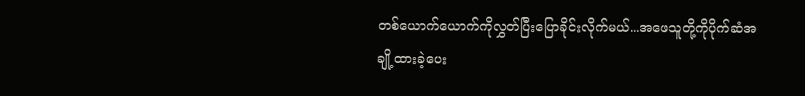တစ်ယောက်ယောက်ကိုလွှတ်ပြီးပြောခိုင်းလိုက်မယ်...အဖေသူတို့ကိုပိုက်ဆံအချို့ထားခဲ့ပေး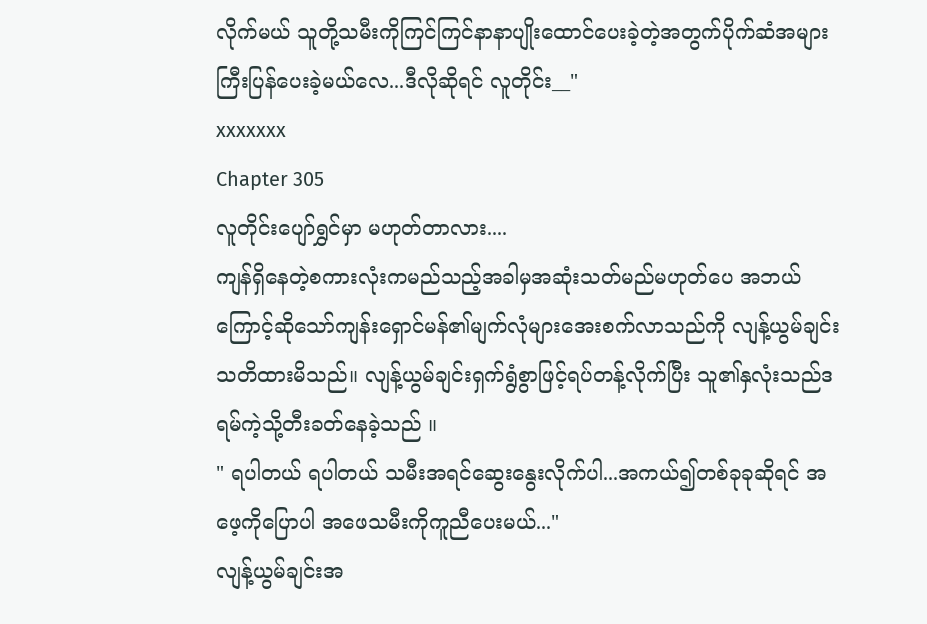လိုက်မယ် သူတို့သမီးကိုကြင်ကြင်နာနာပျိုးထောင်ပေးခဲ့တဲ့အတွက်ပိုက်ဆံအများကြီးပြန်ပေးခဲ့မယ်လေ...ဒီလိုဆိုရင် လူတိုင်း__"
xxxxxxx
Chapter 305
လူတိုင်းပျော်ရွှင်မှာ မဟုတ်တာလား....
ကျန်ရှိနေတဲ့စကားလုံးကမည်သည့်အခါမှအဆုံးသတ်မည်မဟုတ်ပေ အဘယ်ကြောင့်ဆိုသော်ကျန်းရှောင်မန်၏မျက်လုံများအေးစက်လာသည်ကို လျန့်ယွမ်ချင်းသတိထားမိသည်။ လျန့်ယွမ်ချင်းရှက်ရွံစွာဖြင့်ရပ်တန့်လိုက်ပြီး သူ၏နှလုံးသည်ဒရမ်ကဲ့သို့တီးခတ်နေခဲ့သည် ။
" ရပါတယ် ရပါတယ် သမီးအရင်ဆွေးနွေးလိုက်ပါ...အကယ်၍တစ်ခုခုဆိုရင် အဖေ့ကိုပြောပါ အဖေသမီးကိုကူညီပေးမယ်..."
လျန့်ယွမ်ချင်းအ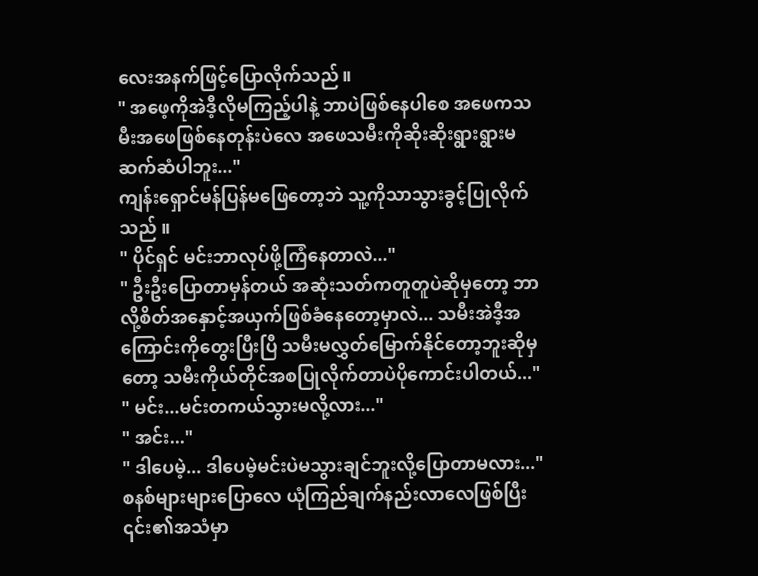လေးအနက်ဖြင့်ပြောလိုက်သည်။
" အဖေ့ကိုအဲဒီ့လိုမကြည့်ပါနဲ့ ဘာပဲဖြစ်နေပါစေ အဖေကသမီးအဖေဖြစ်နေတုန်းပဲလေ အဖေသမီးကိုဆိုးဆိုးရွားရွားမဆက်ဆံပါဘူး..."
ကျန်းရှောင်မန်ပြန်မဖြေတော့ဘဲ သူ့ကိုသာသွားခွင့်ပြုလိုက်သည် ။
" ပိုင်ရှင် မင်းဘာလုပ်ဖို့ကြံနေတာလဲ..."
" ဦးဦးပြောတာမှန်တယ် အဆုံးသတ်ကတူတူပဲဆိုမှတော့ ဘာလို့စိတ်အနှောင့်အယှက်ဖြစ်ခံနေတော့မှာလဲ... သမီးအဲဒီ့အကြောင်းကိုတွေးပြီးပြီ သမီးမလွှတ်မြောက်နိုင်တော့ဘူးဆိုမှတော့ သမီးကိုယ်တိုင်အစပြုလိုက်တာပဲပိုကောင်းပါတယ်..."
" မင်း...မင်းတကယ်သွားမလို့လား..."
" အင်း..."
" ဒါပေမဲ့... ဒါပေမဲ့မင်းပဲမသွားချင်ဘူးလို့ပြောတာမလား..."
စနစ်များများပြောလေ ယုံကြည်ချက်နည်းလာလေဖြစ်ပြီး ၎င်း၏အသံမှာ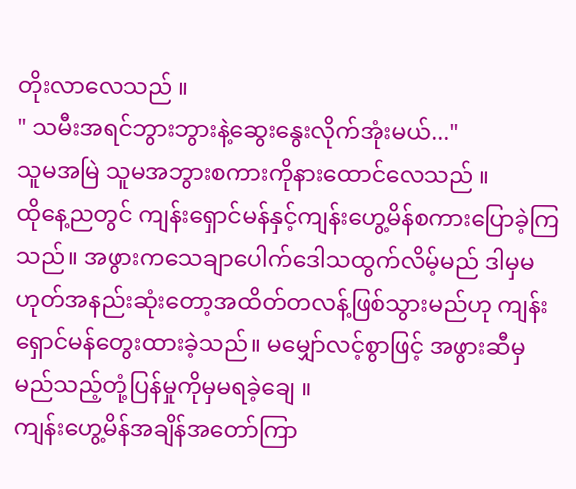တိုးလာလေသည် ။
" သမီးအရင်ဘွားဘွားနဲ့ဆွေးနွေးလိုက်အုံးမယ်..."
သူမအမြဲ သူမအဘွားစကားကိုနားထောင်လေသည် ။
ထိုနေ့ညတွင် ကျန်းရှောင်မန်နှင့်ကျန်းဟွေ့မိန်စကားပြောခဲ့ကြသည်။ အဖွားကသေချာပေါက်ဒေါသထွက်လိမ့်မည် ဒါမှမဟုတ်အနည်းဆုံးတော့အထိတ်တလန့်ဖြစ်သွားမည်ဟု ကျန်းရှောင်မန်တွေးထားခဲ့သည်။ မမျှော်လင့်စွာဖြင့် အဖွားဆီမှမည်သည့်တုံ့ပြန်မှုကိုမှမရခဲ့ချေ ။
ကျန်းဟွေ့မိန်အချိန်အတော်ကြာ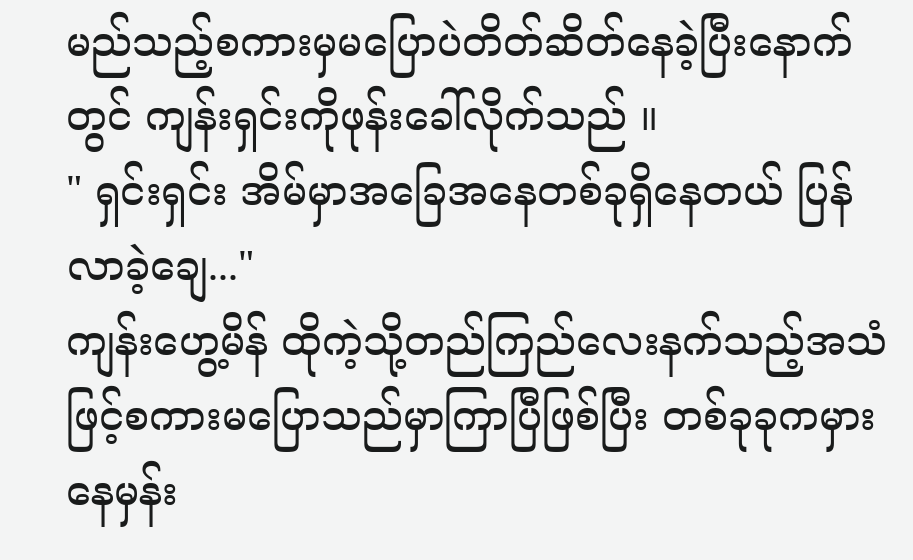မည်သည့်စကားမှမပြောပဲတိတ်ဆိတ်နေခဲ့ပြီးနောက်တွင် ကျန်းရှင်းကိုဖုန်းခေါ်လိုက်သည် ။
" ရှင်းရှင်း အိမ်မှာအခြေအနေတစ်ခုရှိနေတယ် ပြန်လာခဲ့ချေ..."
ကျန်းဟွေ့မိန် ထိုကဲ့သို့တည်ကြည်လေးနက်သည့်အသံဖြင့်စကားမပြောသည်မှာကြာပြီဖြစ်ပြီး တစ်ခုခုကမှားနေမှန်း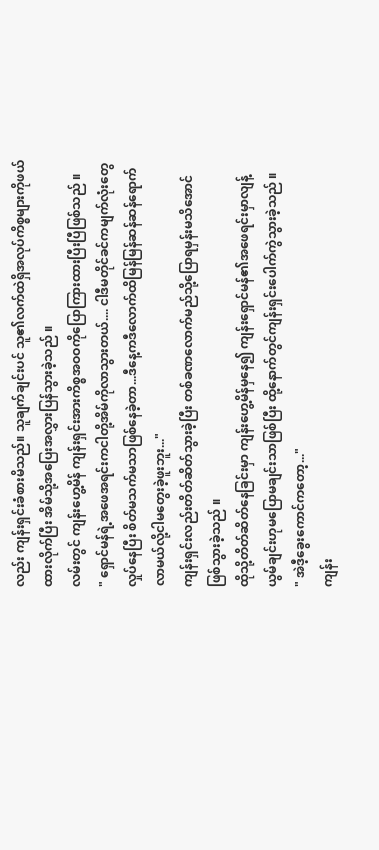လည်း ကျန်းရှင်းခံစားမိသည်။ သူချက်ချင်းပင် သူ၏လက်ထဲရှိအလုပ်ကိစ္စများကိုဖယ်ထားလိုက်ပြီး အိမ်သို့အပြေးအလွှားပြန်သွားခဲ့သည် ။
လမ်းတွင် ကျန်းဟွေ့မိန် ကျန်းရှင်းအားကိစ္စအဝဝကိုပြောကြားထားပြီးပြီဖြစ်သည် ။
" ရှောင်မန်ရဲ့အဖေအရင်းကငါတို့အိမ်ကိုလာသွားတယ်.... ငါဒီမတိုင်ခင်ကမျက်လုံးတွေလှုပ်နေပြီး စိတ်မသက်မသာဖြစ်နေခဲ့တာ...ဒီနေ့ကဒီလောက်ထိမြန်မြန်ဆန်ဆန်ရောက်လာမယ်လို့ငါမတွေးခဲ့ဖူးဘူး..."
ကျန်းရှင်းလည်းတိတ်ဆိတ်သွားခဲ့ပြီး တစ်ခဏလောက်မည်သို့ပြောရမှန်းမသိအောင်ဖြစ်သွားခဲ့သည် ။
ထိုသို့တိတ်ဆိတ်နေခြင်းမှာ ကျန်းဟွေ့မိန်မှနေ၍ ကျန်းရှောင်မန်၏အဖေရင်းမှာလျန့်ယွမ်ချင်းဟုမပြောမချင်းသာဖြစ်ပြီး ထို့နောက်တွင်ကျန်းရှင်းပေါက်ကွဲသွားခဲ့သည် ။
" အဲဒီ့ခွေးကောင်ကတော့..."
ကျန်း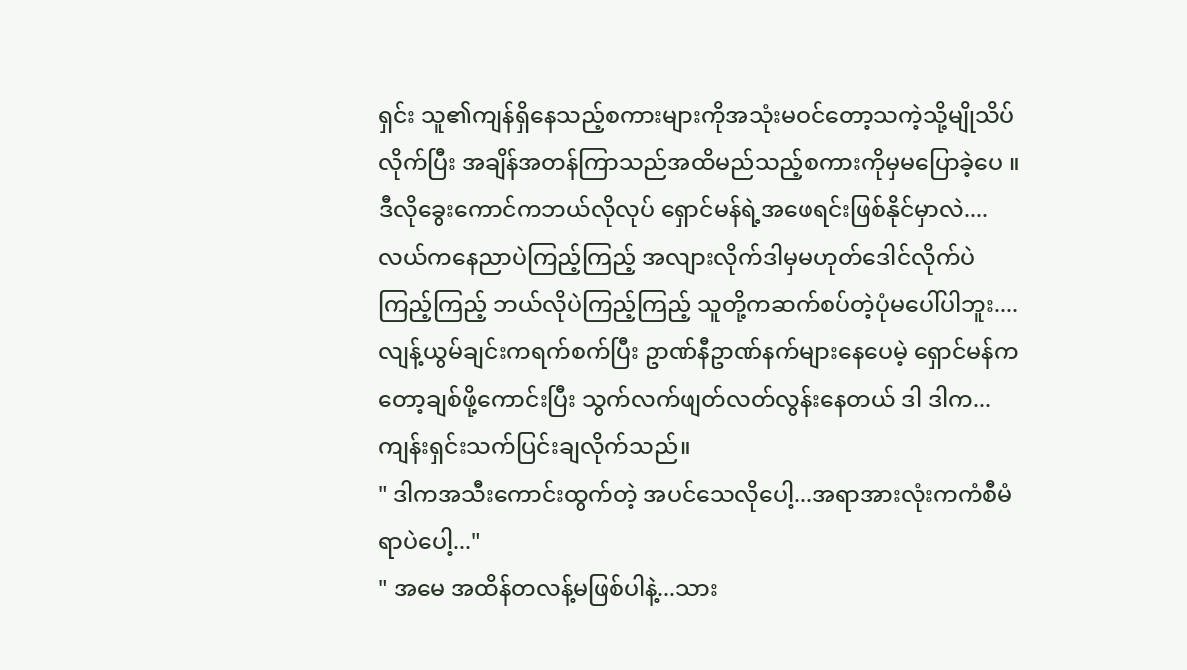ရှင်း သူ၏ကျန်ရှိနေသည့်စကားများကိုအသုံးမဝင်တော့သကဲ့သို့မျိုသိပ်လိုက်ပြီး အချိန်အတန်ကြာသည်အထိမည်သည့်စကားကိုမှမပြောခဲ့ပေ ။
ဒီလိုခွေးကောင်ကဘယ်လိုလုပ် ရှောင်မန်ရဲ့အဖေရင်းဖြစ်နိုင်မှာလဲ....
လယ်ကနေညာပဲကြည့်ကြည့် အလျားလိုက်ဒါမှမဟုတ်ဒေါင်လိုက်ပဲကြည့်ကြည့် ဘယ်လိုပဲကြည့်ကြည့် သူတို့ကဆက်စပ်တဲ့ပုံမပေါ်ပါဘူး.... လျန့်ယွမ်ချင်းကရက်စက်ပြီး ဥာဏ်နီဥာဏ်နက်များနေပေမဲ့ ရှောင်မန်ကတော့ချစ်ဖို့ကောင်းပြီး သွက်လက်ဖျတ်လတ်လွန်းနေတယ် ဒါ ဒါက...
ကျန်းရှင်းသက်ပြင်းချလိုက်သည်။
" ဒါကအသီးကောင်းထွက်တဲ့ အပင်သေလိုပေါ့...အရာအားလုံးကကံစီမံရာပဲပေါ့..."
" အမေ အထိန်တလန့်မဖြစ်ပါနဲ့...သား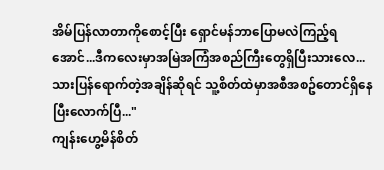အိမ်ပြန်လာတာကိုစောင့်ပြီး ရှောင်မန်ဘာပြောမလဲကြည့်ရအောင်...ဒီကလေးမှာအမြဲအကြံအစည်ကြီးတွေရှိပြီးသားလေ...သားပြန်ရောက်တဲ့အချိန်ဆိုရင် သူ့စိတ်ထဲမှာအစီအစဥ်တောင်ရှိနေပြီးလောက်ပြီ..."
ကျန်းဟွေ့မိန်စိတ်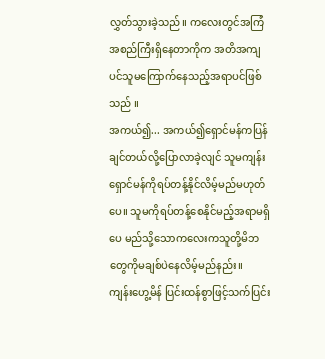လွှတ်သွားခဲ့သည်။ ကလေးတွင်အကြံအစည်ကြီးရှိနေတာကိုက အတိအကျပင်သူမကြောက်နေသည့်အရာပင်ဖြစ်သည် ။
အကယ်၍... အကယ်၍ရှောင်မန်ကပြန်ချင်တယ်လို့ပြောလာခဲ့လျင် သူမကျန်းရှောင်မန်ကိုရပ်တန့်နိုင်လိမ့်မည်မဟုတ်ပေ။ သူမကိုရပ်တန့်စေနိုင်မည့်အရာမရှိပေ မည်သို့သောကလေးကသူတို့မိဘတွေကိုမချစ်ပဲနေလိမ့်မည်နည်း။
ကျန်းဟွေ့မိန် ပြင်းထန်စွာဖြင့်သက်ပြင်း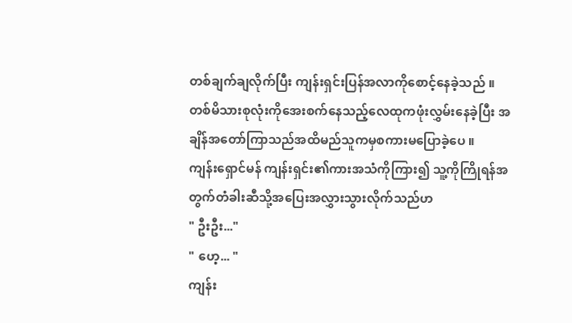တစ်ချက်ချလိုက်ပြီး ကျန်းရှင်းပြန်အလာကိုစောင့်နေခဲ့သည် ။
တစ်မိသားစုလုံးကိုအေးစက်နေသည့်လေထုကဖုံးလွှမ်းနေခဲ့ပြီး အချိန်အတော်ကြာသည်အထိမည်သူကမှစကားမပြောခဲ့ပေ ။
ကျန်းရှောင်မန် ကျန်းရှင်း၏ကားအသံကိုကြား၍ သူ့ကိုကြိုရန်အတွက်တံခါးဆီသို့အပြေးအလွှားသွားလိုက်သည်ဟ
" ဦးဦး..."
" ဟေ့... "
ကျန်း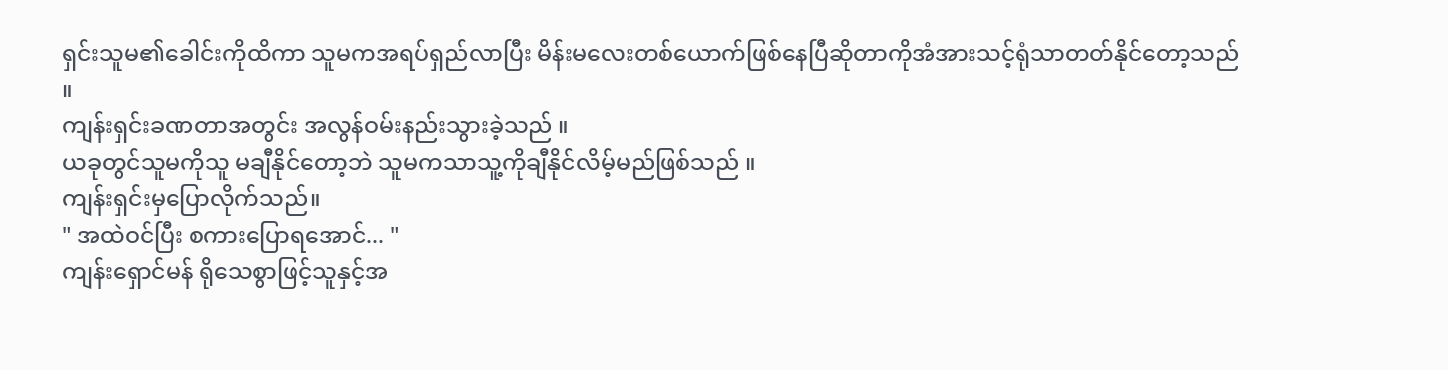ရှင်းသူမ၏ခေါင်းကိုထိကာ သူမကအရပ်ရှည်လာပြီး မိန်းမလေးတစ်ယောက်ဖြစ်နေပြီဆိုတာကိုအံအားသင့်ရုံသာတတ်နိုင်တော့သည် ။
ကျန်းရှင်းခဏတာအတွင်း အလွန်ဝမ်းနည်းသွားခဲ့သည် ။
ယခုတွင်သူမကိုသူ မချီနိုင်တော့ဘဲ သူမကသာသူ့ကိုချီနိုင်လိမ့်မည်ဖြစ်သည် ။
ကျန်းရှင်းမှပြောလိုက်သည်။
" အထဲဝင်ပြီး စကားပြောရအောင်... "
ကျန်းရှောင်မန် ရိုသေစွာဖြင့်သူနှင့်အ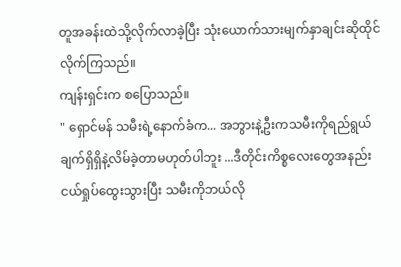တူအခန်းထဲသို့လိုက်လာခဲ့ပြီး သုံးယောက်သားမျက်နှာချင်းဆိုထိုင်လိုက်ကြသည်။
ကျန်းရှင်းက စပြောသည်။
" ရှောင်မန် သမီးရဲ့နောက်ခံက... အဘွားနဲ့ဦးကသမီးကိုရည်ရွယ်ချက်ရှိရှိနဲ့လိမ်ခဲ့တာမဟုတ်ပါဘူး ...ဒီတိုင်းကိစ္စလေးတွေအနည်းငယ်ရှုပ်ထွေးသွားပြီး သမီးကိုဘယ်လို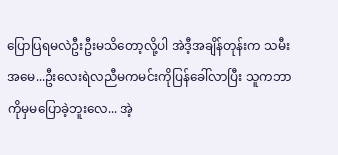ပြောပြရမလဲဦးဦးမသိတော့လို့ပါ အဲဒီ့အချိန်တုန်းက သမီးအမေ...ဦးလေးရဲလညီမကမင်းကိုပြန်ခေါ်လာပြီး သူကဘာကိုမှမပြောခဲ့ဘူးလေ... အဲ့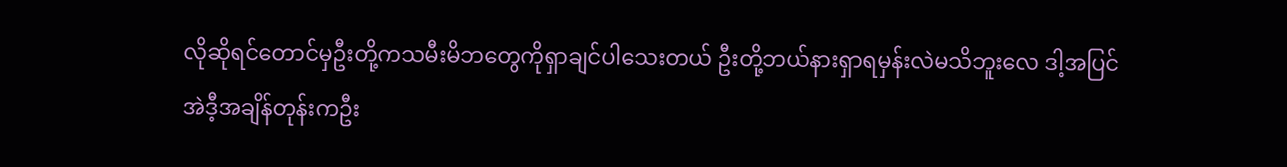လိုဆိုရင်တောင်မှဦးတို့ကသမီးမိဘတွေကိုရှာချင်ပါသေးတယ် ဦးတို့ဘယ်နားရှာရမှန်းလဲမသိဘူးလေ ဒါ့အပြင်အဲဒီ့အချိန်တုန်းကဦး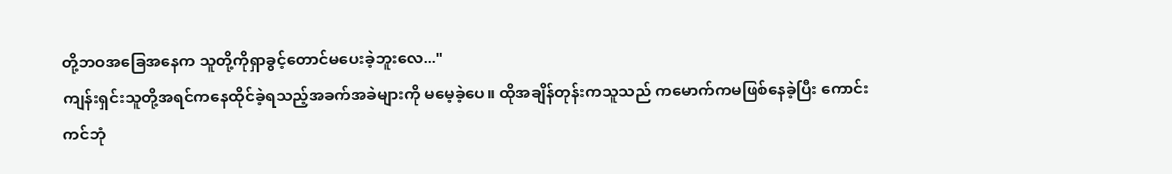တို့ဘဝအခြေအနေက သူတို့ကိုရှာခွင့်တောင်မပေးခဲ့ဘူးလေ..."
ကျန်းရှင်းသူတို့အရင်ကနေထိုင်ခဲ့ရသည့်အခက်အခဲများကို မမေ့ခဲ့ပေ။ ထိုအချိန်တုန်းကသူသည် ကမောက်ကမဖြစ်နေခဲ့ပြီး ကောင်းကင်ဘုံ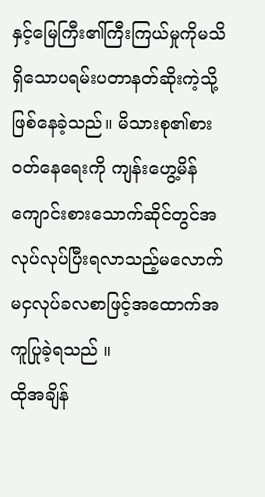နှင့်မြေကြီး၏ကြီးကြယ်မှုကိုမသိရှိသောပရမ်းပတာနတ်ဆိုးကဲ့သို့ဖြစ်နေခဲ့သည်။ မိသားစု၏စားဝတ်နေရေးကို ကျန်းဟွေ့မိန် ကျောင်းစားသောက်ဆိုင်တွင်အလုပ်လုပ်ပြီးရလာသည့်မလောက်မငှလုပ်ခလစာဖြင့်အထောက်အကူပြုခဲ့ရသည် ။
ထိုအချိန်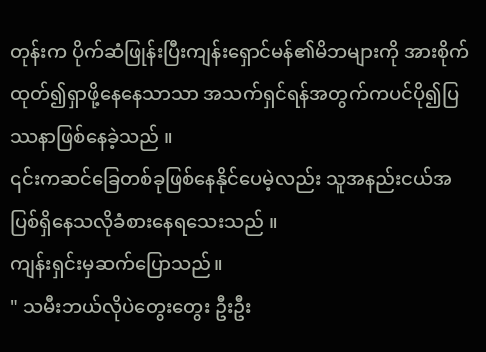တုန်းက ပိုက်ဆံဖြုန်းပြီးကျန်းရှောင်မန်၏မိဘများကို အားစိုက်ထုတ်၍ရှာဖို့နေနေသာသာ အသက်ရှင်ရန်အတွက်ကပင်ပို၍ပြဿနာဖြစ်နေခဲ့သည် ။
၎င်းကဆင်ခြေတစ်ခုဖြစ်နေနိုင်ပေမဲ့လည်း သူအနည်းငယ်အပြစ်ရှိနေသလိုခံစားနေရသေးသည် ။
ကျန်းရှင်းမှဆက်ပြောသည်။
" သမီးဘယ်လိုပဲတွေးတွေး ဦးဦး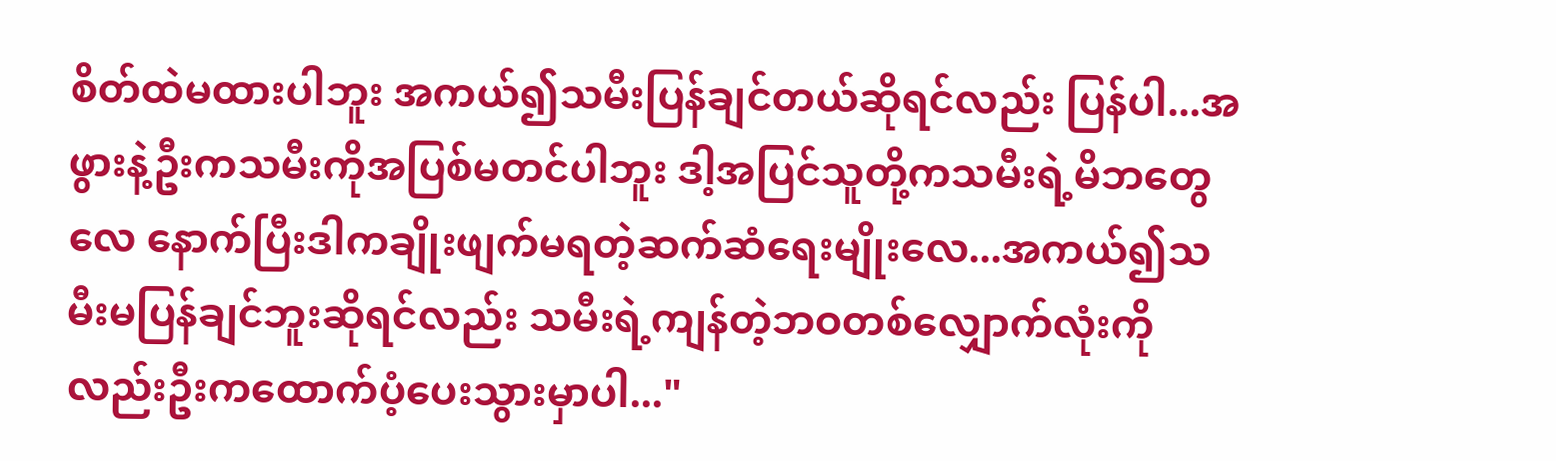စိတ်ထဲမထားပါဘူး အကယ်၍သမီးပြန်ချင်တယ်ဆိုရင်လည်း ပြန်ပါ...အဖွားနဲ့ဦးကသမီးကိုအပြစ်မတင်ပါဘူး ဒါ့အပြင်သူတို့ကသမီးရဲ့မိဘတွေလေ နောက်ပြီးဒါကချိုးဖျက်မရတဲ့ဆက်ဆံရေးမျိုးလေ...အကယ်၍သမီးမပြန်ချင်ဘူးဆိုရင်လည်း သမီးရဲ့ကျန်တဲ့ဘဝတစ်လျှောက်လုံးကိုလည်းဦးကထောက်ပံ့ပေးသွားမှာပါ..."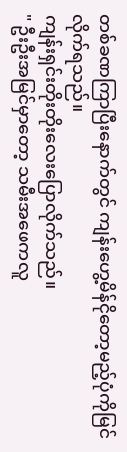တစ်ခဏကြာပြီးနောက်တွင် ကျန်းဟွေ့မိန်ငိုတော့မည့်ပုံကိုမြင်လိုက်ရသည်။
ကျန်းရှင်းတိုးတိုးလေးပြောလိုက်သည်။
" ဦးဦးအမြင်မှာတော့ သမီးအဖေကလူ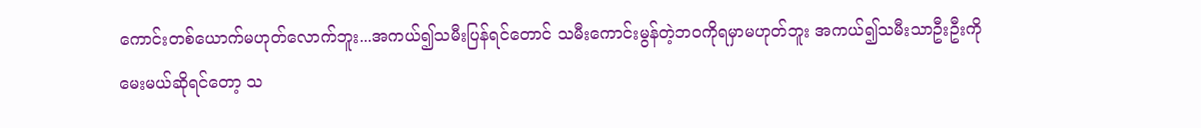ကောင်းတစ်ယောက်မဟုတ်လောက်ဘူး...အကယ်၍သမီးပြန်ရင်တောင် သမီးကောင်းမွန်တဲ့ဘဝကိုရမှာမဟုတ်ဘူး အကယ်၍သမီးသာဦးဦးကိုမေးမယ်ဆိုရင်တော့ သ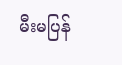မီးမပြန်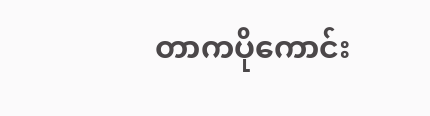တာကပိုကောင်း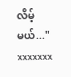လိမ့်မယ်..."
xxxxxxx